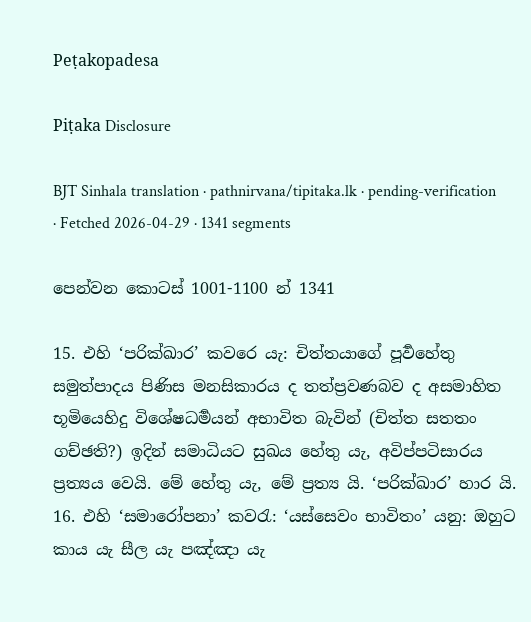Peṭakopadesa

Piṭaka Disclosure

BJT Sinhala translation · pathnirvana/tipitaka.lk · pending-verification · Fetched 2026-04-29 · 1341 segments

පෙන්වන කොටස් 1001-1100 න් 1341

15. එහි ‘පරික්ඛාර’ කවරෙ යැ: චිත්තයාගේ පූර්‍වහේතු සමුත්පාදය පිණිස මනසිකාරය ද තත්ප්‍රවණබව ද අසමාහිත භූමියෙහිදු විශේෂධර්‍මයන් අභාවිත බැවින් (චිත්ත සතතං ගච්ඡති?) ඉදින් සමාධියට සුඛය හේතු යැ, අවිප්පටිසාරය ප්‍රත්‍යය වෙයි. මේ හේතු යැ, මේ ප්‍රත්‍ය යි. ‘පරික්ඛාර’ හාර යි.
16. එහි ‘සමාරෝපනා’ කවරැ: ‘යස්සෙවං භාවිතං’ යනු: ඔහුට කාය යැ සීල යැ පඤ්ඤා යැ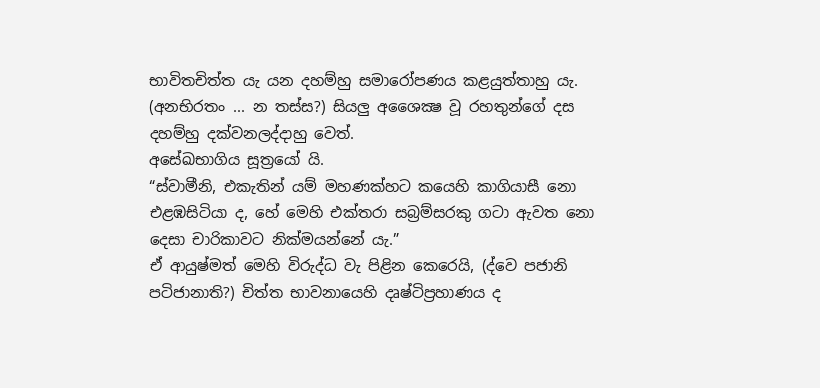භාවිතචිත්ත යැ යන දහම්හු සමාරෝපණය කළයුත්තාහු යැ. (අනභිරතං ... න තස්ස?) සියලු අශෛක්‍ෂ වූ රහතුන්ගේ දස දහම්හු දක්වනලද්දාහු වෙත්.
අසේඛභාගිය සූත්‍රයෝ යි.
“ස්වාමීනි, එකැතින් යම් මහණක්හට කයෙහි කාගියාසී නො එළඹසිටියා ද, හේ මෙහි එක්තරා සබ්‍රම්සරකු ගටා ඇවත නො දෙසා චාරිකාවට නික්මයන්නේ යැ.”
ඒ ආයුෂ්මත් මෙහි විරුද්ධ වැ පිළින කෙරෙයි, (ද්වෙ පජානි පටිජානාති?) චිත්ත භාවනායෙහි දෘෂ්ටිප්‍රහාණය ද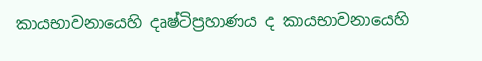කායභාවනායෙහි දෘෂ්ටිප්‍රහාණය ද කායභාවනායෙහි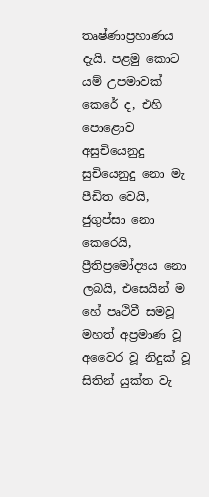තෘෂ්ණාප්‍රහාණය දැයි. පළමු කොට යම් උපමාවක් කෙරේ ද, එහි පොළොව අසුචියෙනුදු සුචියෙනුදු නො මැ පීඩිත වෙයි, ජුගුප්සා නො කෙරෙයි, ප්‍රීතිප්‍රමෝද්‍යය නො ලබයි, එසෙයින් ම හේ පෘථිවී සමවූ මහත් අප්‍රමාණ වූ අවෛර වූ නිදුක් වූ සිතින් යුක්ත වැ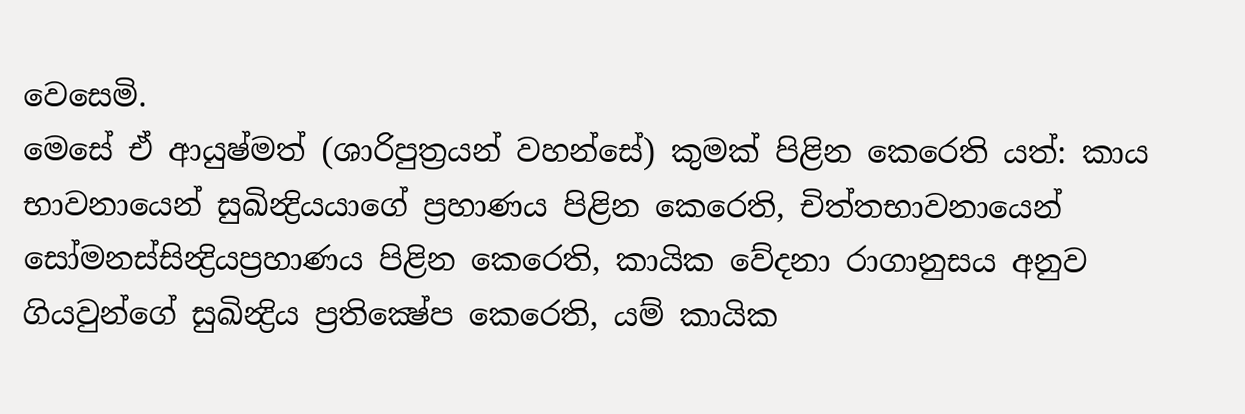වෙසෙමි.
මෙසේ ඒ ආයුෂ්මත් (ශාරිපුත්‍රයන් වහන්සේ) කුමක් පිළින කෙරෙති යත්: කාය භාවනායෙන් සුඛින්‍ද්‍රියයාගේ ප්‍රහාණය පිළින කෙරෙති, චිත්තභාවනායෙන් සෝමනස්සින්‍ද්‍රියප්‍රහාණය පිළින කෙරෙති, කායික වේදනා රාගානුසය අනුව ගියවුන්ගේ සුඛින්‍ද්‍රිය ප්‍රතික්‍ෂේප කෙරෙති, යම් කායික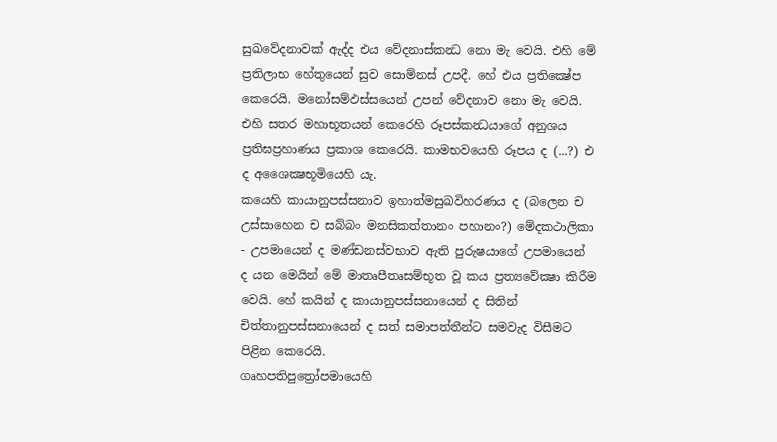සුඛවේදනාවක් ඇද්ද එය වේදනාස්කන්‍ධ නො මැ වෙයි. එහි මේ ප්‍රතිලාභ හේතුයෙන් සුව සොම්නස් උපදී. හේ එය ප්‍රතික්‍ෂේප කෙරෙයි. මනෝසම්ඵස්සයෙන් උපන් වේදනාව නො මැ වෙයි. එහි සතර මහාභූතයන් කෙරෙහි රූපස්කන්‍ධයාගේ අනුශය ප්‍රතිඝප්‍රහාණය ප්‍රකාශ කෙරෙයි. කාමභවයෙහි රූපය ද (...?) එ ද අශෛක්‍ෂභූමියෙහි යැ.
කයෙහි කායානුපස්සනාව ඉහාත්මසුඛවිහරණය ද (බලෙන ච උස්සාහෙන ච සබ්බං මනසිකත්තානං පහානං?) මේදකථාලිකා - උපමායෙන් ද මණ්ඩනස්වභාව ඇති පුරුෂයාගේ උපමායෙන් ද යන මෙයින් මේ මාතෘපීතෘසම්භූත වූ කය ප්‍රත්‍යවේක්‍ෂා කිරීම වෙයි. හේ කයින් ද කායානුපස්සනායෙන් ද සිතින් චිත්තානුපස්සනායෙන් ද සත් සමාපත්තීන්ට සමවැද විසීමට පිළින කෙරෙයි.
ගෘහපතිපුත්‍රෝපමායෙහි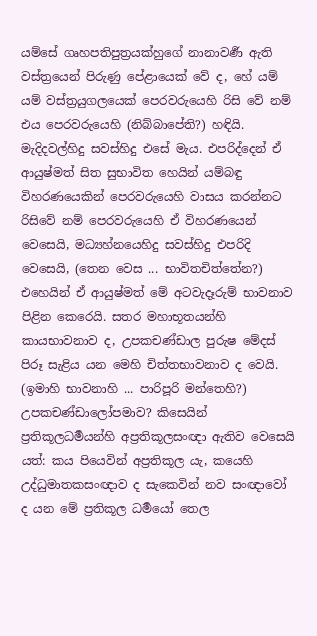යම්සේ ගෘහපතිපුත්‍රයක්හුගේ නානාවර්‍ණ ඇති වස්ත්‍රයෙන් පිරුණු පේළායෙක් වේ ද, හේ යම් යම් වස්ත්‍රයුගලයෙක් පෙරවරුයෙහි රිසි වේ නම් එය පෙරවරුයෙහි (නිබ්බාපේති?) හඳියි. මැදිදවල්හිදු සවස්හිදු එසේ මැය. එපරිද්දෙන් ඒ ආයුෂ්මත් සිත සුභාවිත හෙයින් යම්බඳු විහරණයෙකින් පෙරවරුයෙහි වාසය කරන්නට රිසිවේ නම් පෙරවරුයෙහි ඒ විහරණයෙන් වෙසෙයි, මධ්‍යහ්නයෙහිදු සවස්හිදු එපරිදි වෙසෙයි, (තෙන වෙස ... භාවිතචිත්තේන?) එහෙයින් ඒ ආයුෂ්මත් මේ අටවැදෑරුම් භාවනාව පිළින කෙරෙයි. සතර මහාභූතයන්හි කායභාවනාව ද, උපකචණ්ඩාල පුරුෂ මේදස් පිරූ සැළිය යන මෙහි චිත්තභාවනාව ද වෙයි. (ඉමාහි භාවනාහි ... පාරිපූරි මන්තෙහි?)
උපකචණ්ඩාලෝපමාව? කිසෙයින් ප්‍රතිකූලධර්‍මයන්හි අප්‍රතිකූලසංඥා ඇතිව වෙසෙයි යත්: කය පියෙවින් අප්‍රතිකූල යැ, කයෙහි උද්ධුමාතකසංඥාව ද සැකෙවින් නව සංඥාවෝ ද යන මේ ප්‍රතිකූල ධර්‍මයෝ තෙල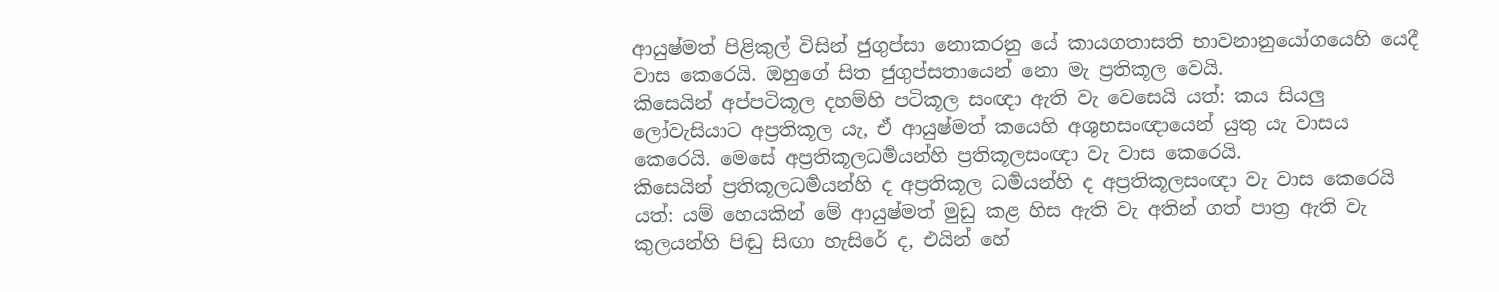ආයුෂ්මත් පිළිකුල් විසින් ජුගුප්සා නොකරනු යේ කායගතාසති භාවනානුයෝගයෙහි යෙදී වාස කෙරෙයි. ඔහුගේ සිත ජුගුප්සතායෙන් නො මැ ප්‍රතිකූල වෙයි.
කිසෙයින් අප්පටිකූල දහම්හි පටිකූල සංඥා ඇති වැ වෙසෙයි යත්: කය සියලු ලෝවැසියාට අප්‍රතිකූල යැ, ඒ ආයුෂ්මත් කයෙහි අශුභසංඥායෙන් යුතු යැ වාසය කෙරෙයි. මෙසේ අප්‍රතිකූලධර්‍මයන්හි ප්‍රතිකූලසංඥා වැ වාස කෙරෙයි.
කිසෙයින් ප්‍රතිකූලධර්‍මයන්හි ද අප්‍රතිකූල ධර්‍මයන්හි ද අප්‍රතිකූලසංඥා වැ වාස කෙරෙයි යත්: යම් හෙයකින් මේ ආයුෂ්මත් මුඩු කළ හිස ඇති වැ අතින් ගත් පාත්‍ර ඇති වැ කුලයන්හි පිඬු සිඟා හැසිරේ ද, එයින් හේ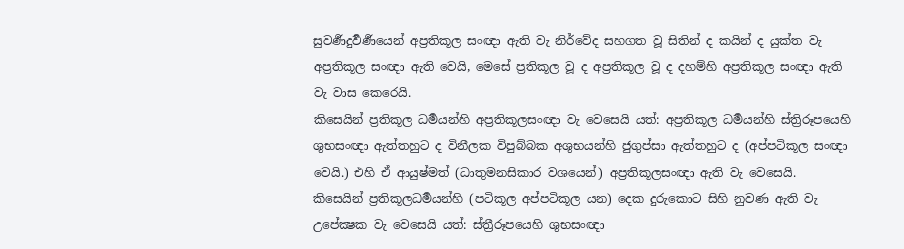සුවර්‍ණදුර්‍වර්‍ණයෙන් අප්‍රතිකූල සංඥා ඇති වැ නිර්වේද සහගත වූ සිතින් ද කයින් ද යුක්ත වැ අප්‍රතිකූල සංඥා ඇති වෙයි, මෙසේ ප්‍රතිකූල වූ ද අප්‍රතිකූල වූ ද දහම්හි අප්‍රතිකූල සංඥා ඇති වැ වාස කෙරෙයි.
කිසෙයින් ප්‍රතිකූල ධර්‍මයන්හි අප්‍රතිකූලසංඥා වැ වෙසෙයි යත්: අප්‍රතිකූල ධර්‍මයන්හි ස්ත්‍රිරූපයෙහි ශුභසංඥා ඇත්තහුට ද විනීලක විපුබ්බක අශුභයන්හි ජුගුප්සා ඇත්තහුට ද (අප්පටිකූල සංඥා වෙයි.) එහි ඒ ආයුෂ්මත් (ධාතුමනසිකාර වශයෙන්) අප්‍රතිකූලසංඥා ඇති වැ වෙසෙයි.
කිසෙයින් ප්‍රතිකූලධර්‍මයන්හි (පටිකූල අප්පටිකූල යන) දෙක දුරුකොට සිහි නුවණ ඇති වැ උපේක්‍ෂක වැ වෙසෙයි යත්: ස්ත්‍රීරූපයෙහි ශුභසංඥා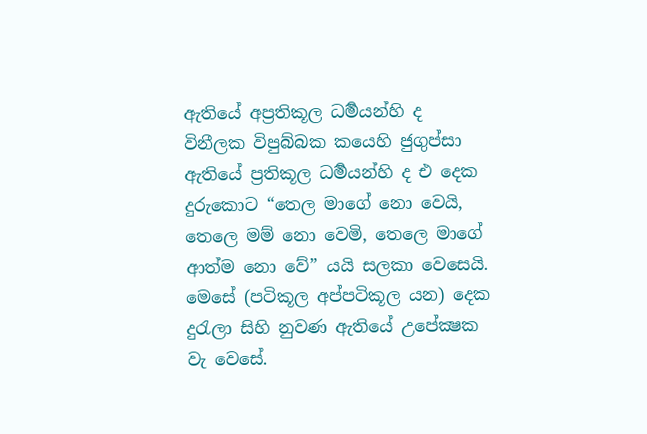ඇතියේ අප්‍රතිකූල ධර්‍මයන්හි ද විනීලක විපුබ්බක කයෙහි ජුගුප්සා ඇතියේ ප්‍රතිකූල ධර්‍මයන්හි ද එ දෙක දුරුකොට “තෙල මාගේ නො වෙයි, තෙලෙ මම් නො වෙමි, තෙලෙ මාගේ ආත්ම නො වේ” යයි සලකා වෙසෙයි. මෙසේ (පටිකූල අප්පටිකූල යන) දෙක දුරැලා සිහි නුවණ ඇතියේ උපේක්‍ෂක වැ වෙසේ.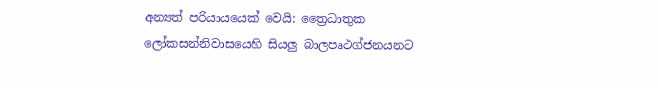අන්‍යත් පරියායයෙක් වෙයි: ත්‍රෛධාතුක ලෝකසන්නිවාසයෙහි සියලු බාලපෘථග්ජනයනට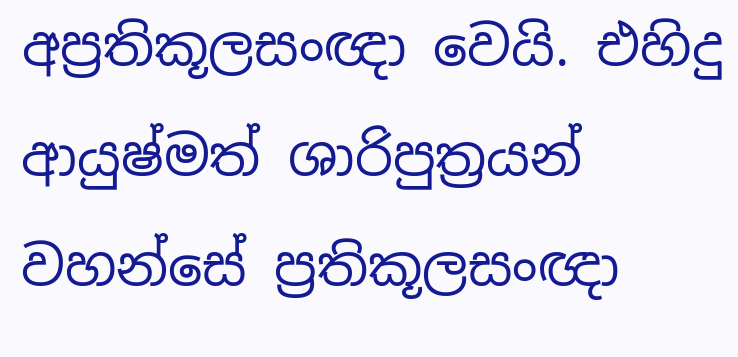අප්‍රතිකූලසංඥා වෙයි. එහිදු ආයුෂ්මත් ශාරිපුත්‍රයන් වහන්සේ ප්‍රතිකූලසංඥා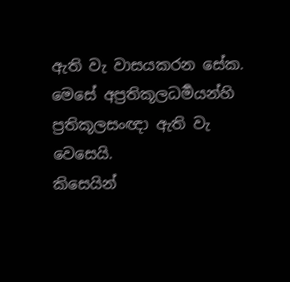ඇති වැ වාසයකරන සේක. මෙසේ අප්‍රතිකූලධර්‍මයන්හි ප්‍රතිකූලසංඥා ඇති වැ වෙසෙයි.
කිසෙයින්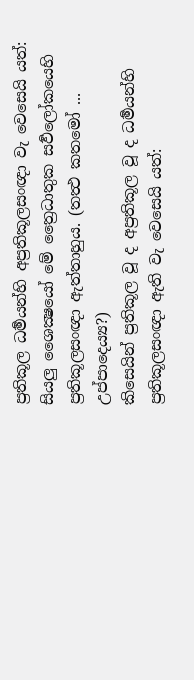ප්‍රතිකූල ධර්‍මයන්හි අප්‍රතිකූලසංඥා වැ වෙසෙයි යත්: සියලු ශෛක්‍ෂයෝ මේ ත්‍රෛධාතුක සර්‍වලෝකයෙහි ප්‍රතිකූලසංඥා ඇත්තාහුය. (තත්‍ථ කතමෝ ... උප්පාදෙය්‍ය?)
කිසෙයින් ප්‍රතිකූල වූ ද අප්‍රතිකූල වූ ද ධර්‍මයන්හි ප්‍රතිකූලසංඥා ඇති වැ වෙසෙයි යත්: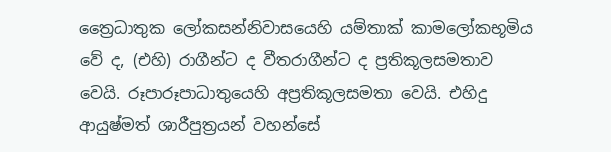ත්‍රෛධාතුක ලෝකසන්නිවාසයෙහි යම්තාක් කාමලෝකභූමිය වේ ද, (එහි) රාගීන්ට ද වීතරාගීන්ට ද ප්‍රතිකූලසමතාව වෙයි. රූපාරූපාධාතුයෙහි අප්‍රතිකූලසමතා වෙයි. එහිදු ආයුෂ්මත් ශාරීපුත්‍රයන් වහන්සේ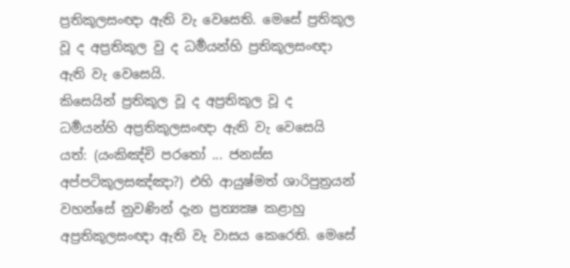ප්‍රතිකූලසංඥා ඇති වැ වෙසෙති. මෙසේ ප්‍රතිකූල වූ ද අප්‍රතිකූල වු ද ධර්‍මයන්හි ප්‍රතිකූලසංඥා ඇති වැ වෙසෙයි.
කිසෙයින් ප්‍රතිකූල වූ ද අප්‍රතිකූල වූ ද ධර්‍මයන්හි අප්‍රතිකූලසංඥා ඇති වැ වෙසෙයි යත්: (යංකිඤ්චි පරතෝ ... ජනස්ස අප්පටිකූලසඤ්ඤා?) එහි ආයුෂ්මත් ශාරිපුත්‍රයන් වහන්සේ නුවණින් දැන ප්‍රත්‍යක්‍ෂ කළාහු අප්‍රතිකූලසංඥා ඇති වැ වාසය කෙරෙති. මෙසේ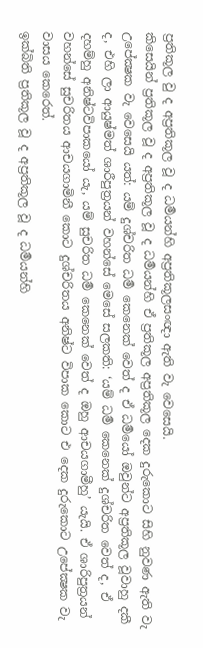ප්‍රතිකූල වු ද අප්‍රතිකූල වූ ද ධර්‍මයන්හි අප්‍රතිකූලසංඥා ඇති වැ වෙසෙයි.
කිසෙයින් ප්‍රතිකූල වූ ද අප්‍රතිකූල වූ ද ධර්‍මයන්හි ඒ ප්‍රතිකූල අප්‍රතිකූල දෙක දුරුකොට සිහි නුවණ ඇති වැ උපේක්‍ෂක වැ වෙසෙයි යත්: යම් දුශ්චරිත ධර්‍ම කෙනෙක් වෙත් ද ඒ ධර්‍මයෝ ඔවුන්ට අප්‍රතිකූල වූවාහු දකී ද, එහි ලා ආයුෂ්මත් ශාරීපුත්‍රයන් වහන්සේ මෙසේ සලකති: ‘යම් ධර්‍ම කෙනෙක් දුශ්චරිත වෙත් ද, ඒ දහම්හු අනිෂ්ටවිපාකයෝ යැ, යම් සුචරිත ධර්‍ම කෙනෙක් වෙත් ද ඔහු ආචයගාමීහු’ යැයි. ඒ ශාරිපුත්‍රයන් වහන්සේ සුචරිතය ආචයගාමිනී කොට දුශ්චරිතය අනිෂ්ට විපාක කොට එ දෙක දුරුකොට උපේක්‍ෂක වැ වාසය කෙරෙත්.
ඉක්බිති ප්‍රතිකූල වූ ද අප්‍රතිකූල වූ ද ධර්‍මයන්හි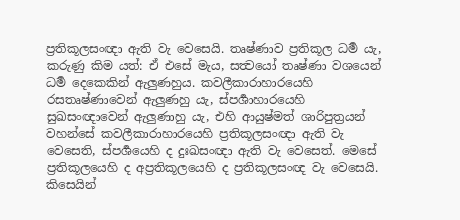ප්‍රතිකූලසංඥා ඇති වැ වෙසෙයි. තෘෂ්ණාව ප්‍රතිකූල ධර්‍ම යැ, කරුණු කිම යත්: ඒ එසේ මැය, සත්‍වයෝ තෘෂ්ණා වශයෙන් ධර්‍ම දෙකෙකින් ඇලුණහුය. කවලීකාරාහාරයෙහි රසතෘෂ්ණාවෙන් ඇලුණහු යැ, ස්පර්‍ශාහාරයෙහි සුඛසංඥාවෙන් ඇලුණාහු යැ, එහි ආයුෂ්මත් ශාරිපුත්‍රයන් වහන්සේ කවලීකාරාහාරයෙහි ප්‍රතිකූලසංඥා ඇති වැ වෙසෙති, ස්පර්‍ශයෙහි ද දුඃඛසංඥා ඇති වැ වෙසෙත්. මෙසේ ප්‍රතිකූලයෙහි ද අප්‍රතිකූලයෙහි ද ප්‍රතිකූලසංඥ වැ වෙසෙයි.
කිසෙයින්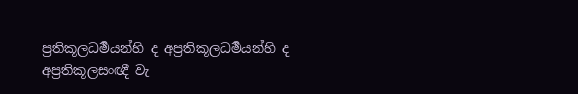ප්‍රතිකූලධර්‍මයන්හි ද අප්‍රතිකූලධර්‍මයන්හි ද අප්‍රතිකූලසංඥී වැ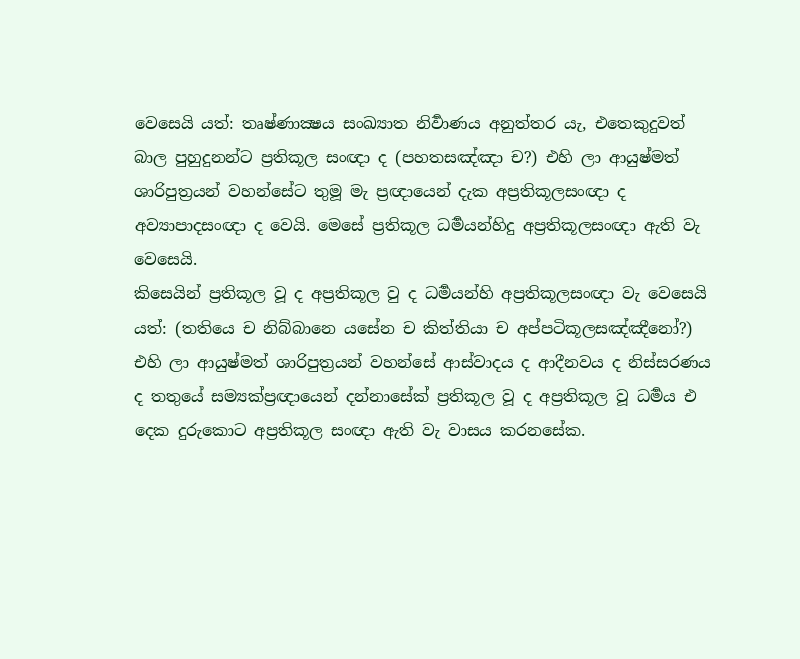වෙසෙයි යත්: තෘෂ්ණාක්‍ෂය සංඛ්‍යාත නිර්‍වාණය අනුත්තර යැ, එතෙකුදුවත් බාල පුහුදුනන්ට ප්‍රතිකූල සංඥා ද (පහතසඤ්ඤා ච?) එහි ලා ආයුෂ්මත් ශාරිපුත්‍රයන් වහන්සේට තුමූ මැ ප්‍රඥායෙන් දැක අප්‍රතිකූලසංඥා ද අව්‍යාපාදසංඥා ද වෙයි. මෙසේ ප්‍රතිකූල ධර්‍මයන්හිදු අප්‍රතිකූලසංඥා ඇති වැ වෙසෙයි.
කිසෙයින් ප්‍රතිකූල වූ ද අප්‍රතිකූල වු ද ධර්‍මයන්හි අප්‍රතිකූලසංඥා වැ වෙසෙයි යත්: (තතියෙ ච නිබ්බානෙ යසේන ච කිත්තියා ච අප්පටිකූලසඤ්ඤීනෝ?) එහි ලා ආයුෂ්මත් ශාරිපුත්‍රයන් වහන්සේ ආස්වාදය ද ආදීනවය ද නිස්සරණය ද තතුයේ සම්‍යක්ප්‍රඥායෙන් දන්නාසේක් ප්‍රතිකූල වූ ද අප්‍රතිකූල වූ ධර්‍මය එ දෙක දුරුකොට අප්‍රතිකූල සංඥා ඇති වැ වාසය කරනසේක.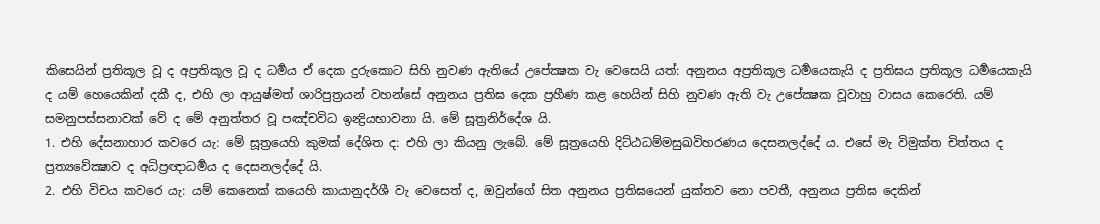කිසෙයින් ප්‍රතිකූල වූ ද අප්‍රතිකූල වූ ද ධර්‍මය ඒ දෙක දුරුකොට සිහි නුවණ ඇතියේ උපේක්‍ෂක වැ වෙසෙයි යත්: අනුනය අප්‍රතිකූල ධර්‍මයෙකැයි ද ප්‍රතිඝය ප්‍රතිකූල ධර්‍මයෙකැයි ද යම් හෙයෙකින් දකී ද, එහි ලා ආයුෂ්මත් ශාරිපුත්‍රයන් වහන්සේ අනුනය ප්‍රතිඝ දෙක ප්‍රහීණ කළ හෙයින් සිහි නුවණ ඇති වැ උපේක්‍ෂක වූවාහු වාසය කෙරෙති. යම් සමනුපස්සනාවක් වේ ද මේ අනුත්තර වූ පඤ්චවිධ ඉන්‍ද්‍රියභාවනා යි. මේ සූත්‍රනිර්දේශ යි.
1. එහි දේසනාහාර කවරෙ යැ: මේ සූත්‍රයෙහි කුමක් දේශිත ද: එහි ලා කියනු ලැබේ. මේ සූත්‍රයෙහි දිට්ඨධම්මසුඛවිහරණය දෙසනලද්දේ ය. එසේ මැ විමුක්ත චිත්තය ද ප්‍රත්‍යවේක්‍ෂාව ද අධිප්‍රඥාධර්‍මය ද දෙසනලද්දේ යි.
2. එහි විචය කවරෙ යැ: යම් කෙනෙක් කයෙහි කායානුදර්ශී වැ වෙසෙත් ද, ඔවුන්ගේ සිත අනුනය ප්‍රතිඝයෙන් යුක්තව නො පවතී, අනුනය ප්‍රතිඝ දෙකින්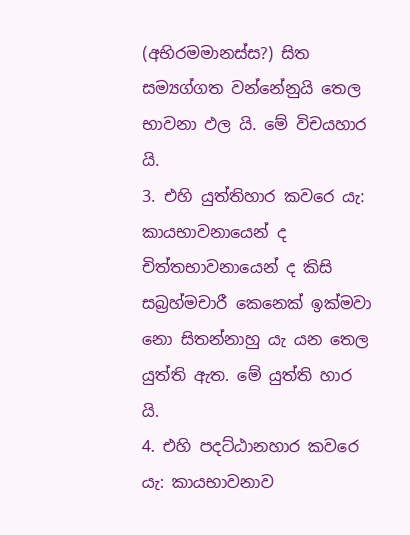(අභිරමමානස්ස?) සිත සම්‍යග්ගත වන්නේනුයි තෙල භාවනා ඵල යි. මේ විචයහාර යි.
3. එහි යුත්තිහාර කවරෙ යැ: කායභාවනායෙන් ද චිත්තභාවනායෙන් ද කිසි සබ්‍රහ්මචාරී කෙනෙක් ඉක්මවා නො සිතන්නාහු යැ යන තෙල යුත්ති ඇත. මේ යුත්ති හාර යි.
4. එහි පදට්ඨානහාර කවරෙ යැ: කායභාවනාව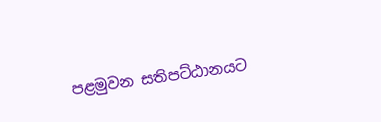පළමුවන සතිපට්ඨානයට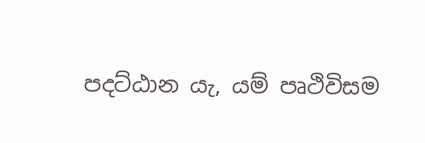පදට්ඨාන යැ, යම් පෘථිවිසම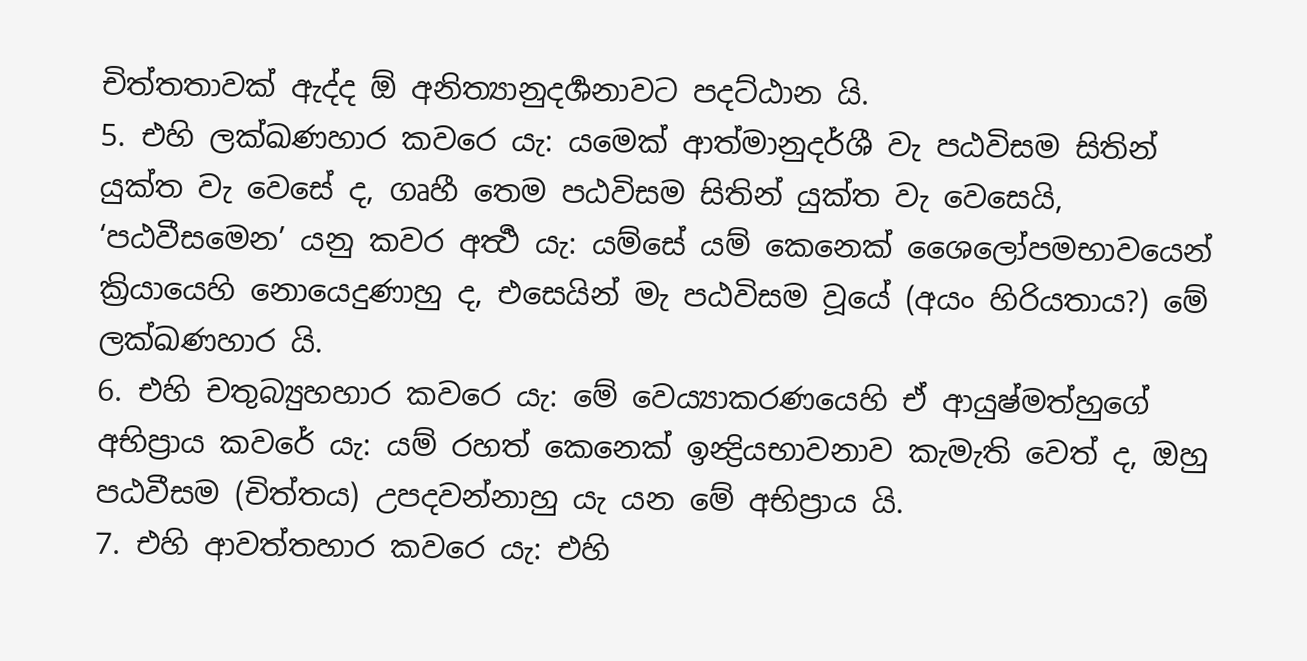චිත්තතාවක් ඇද්ද ඕ අනිත්‍යානුදර්‍ශනාවට පදට්ඨාන යි.
5. එහි ලක්ඛණහාර කවරෙ යැ: යමෙක් ආත්මානුදර්ශී වැ පඨවිසම සිතින් යුක්ත වැ වෙසේ ද, ගෘහී තෙම පඨවිසම සිතින් යුක්ත වැ වෙසෙයි, ‘පඨවීසමෙන’ යනු කවර අර්‍ත්‍ථ යැ: යම්සේ යම් කෙනෙක් ශෛලෝපමභාවයෙන් ක්‍රියායෙහි නොයෙදුණාහු ද, එසෙයින් මැ පඨවිසම වූයේ (අයං හිරියතාය?) මේ ලක්ඛණහාර යි.
6. එහි චතුබ්‍යුහහාර කවරෙ යැ: මේ වෙය්‍යාකරණයෙහි ඒ ආයුෂ්මත්හුගේ අභිප්‍රාය කවරේ යැ: යම් රහත් කෙනෙක් ඉන්‍ද්‍රියභාවනාව කැමැති වෙත් ද, ඔහු පඨවීසම (චිත්තය) උපදවන්නාහු යැ යන මේ අභිප්‍රාය යි.
7. එහි ආවත්තහාර කවරෙ යැ: එහි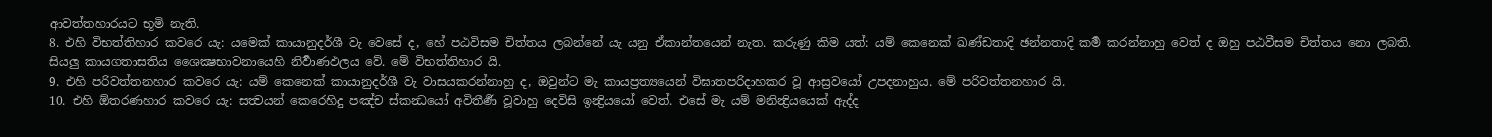ආවත්තහාරයට භූමි නැති.
8. එහි විභත්තිහාර කවරෙ යැ: යමෙක් කායානුදර්ශී වැ වෙසේ ද, හේ පඨවිසම චිත්තය ලබන්නේ යැ යනු ඒකාන්තයෙන් නැත. කරුණු කිම යත්: යම් කෙනෙක් ඛණ්ඩතාදි ඡන්නතාදි කර්‍ම කරන්නාහු වෙත් ද ඔහු පඨවීසම චිත්තය නො ලබති. සියලු කායගතාසතිය ශෛක්‍ෂභාවනායෙහි නිර්‍වාණඵලය වේ. මේ විභත්තිහාර යි.
9. එහි පරිවත්තනහාර කවරෙ යැ: යම් කෙනෙක් කායානුදර්ශී වැ වාසයකරන්නාහු ද, ඔවුන්ට මැ කායප්‍රත්‍යයෙන් විඝාතපරිදාහකර වූ ආස්‍රවයෝ උපදනාහුය. මේ පරිවත්තනහාර යි.
10. එහි ඕතරණහාර කවරෙ යැ: සත්‍වයන් කෙරෙහිදු පඤ්ච ස්කන්‍ධයෝ අවිතීර්‍ණ වූවාහු දෙවිසි ඉන්‍ද්‍රියයෝ වෙත්. එසේ මැ යම් මනින්‍ද්‍රියයෙක් ඇද්ද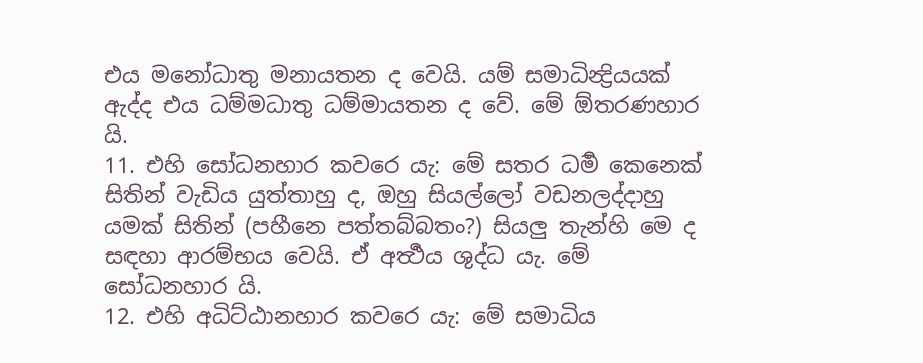එය මනෝධාතු මනායතන ද වෙයි. යම් සමාධින්‍ද්‍රියයක් ඇද්ද එය ධම්මධාතු ධම්මායතන ද වේ. මේ ඕතරණහාර යි.
11. එහි සෝධනහාර කවරෙ යැ: මේ සතර ධර්‍ම කෙනෙක් සිතින් වැඩිය යුත්තාහු ද, ඔහු සියල්ලෝ වඩනලද්දාහු යමක් සිතින් (පහීනෙ පත්තබ්බතං?) සියලු තැන්හි මෙ ද සඳහා ආරම්භය වෙයි. ඒ අර්‍ත්‍ථය ශුද්ධ යැ. මේ සෝධනහාර යි.
12. එහි අධිට්ඨානහාර කවරෙ යැ: මේ සමාධිය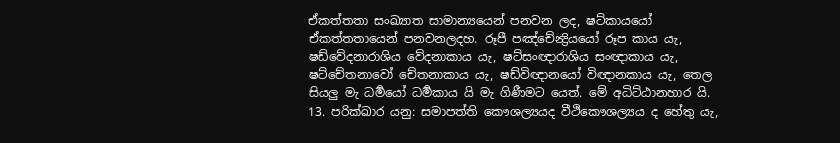ඒකත්තතා සංඛ්‍යාත සාමාන්‍යයෙන් පනවන ලද, ෂට්කායයෝ ඒකත්තතායෙන් පනවනලදහ. රූපී පඤ්චේන්‍ද්‍රියයෝ රූප කාය යැ, ෂඩ්වේදනාරාශිය වේදනාකාය යැ, ෂට්සංඥාරාශිය සංඥාකාය යැ, ෂට්චේතනාවෝ චේතනාකාය යැ, ෂඩ්විඥානයෝ විඥානකාය යැ, තෙල සියලු මැ ධර්‍මයෝ ධර්‍මකාය යි මැ ගිණීමට යෙත්. මේ අධිට්ඨානහාර යි.
13. පරික්ඛාර යනු: සමාපත්ති කෞශල්‍යයද වීථිකෞශල්‍යය ද හේතු යැ,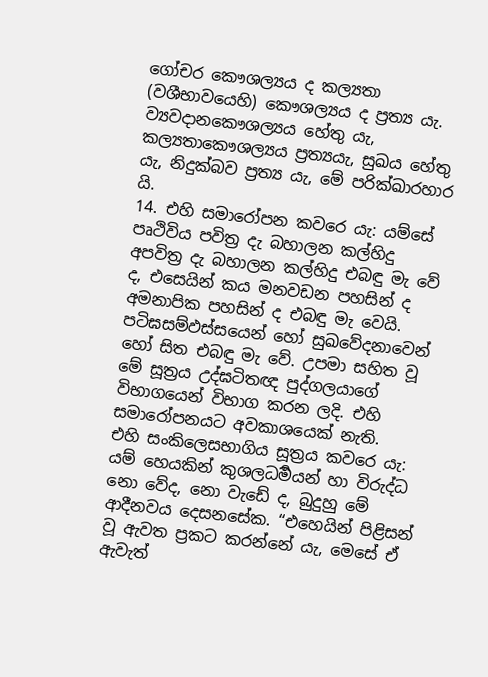ගෝචර කෞශල්‍යය ද කල්‍යතා (වශීභාවයෙහි) කෞශල්‍යය ද ප්‍රත්‍ය යැ. ව්‍යවදානකෞශල්‍යය හේතු යැ, කල්‍යතාකෞශල්‍යය ප්‍රත්‍යයැ, සුඛය හේතු යැ, නිදුක්බව ප්‍රත්‍ය යැ, මේ පරික්ඛාරහාර යි.
14. එහි සමාරෝපන කවරෙ යැ: යම්සේ පෘථිවිය පවිත්‍ර දැ බහාලන කල්හිදු අපවිත්‍ර දැ බහාලන කල්හිදු එබඳු මැ වේ ද, එසෙයින් කය මනවඩන පහසින් ද අමනාපික පහසින් ද එබඳු මැ වෙයි. පටිඝසම්ඵස්සයෙන් හෝ සුඛවේදනාවෙන් හෝ සිත එබඳු මැ වේ. උපමා සහිත වූ මේ සූත්‍රය උද්ඝටිතඥ පුද්ගලයාගේ විභාගයෙන් විභාග කරන ලදි. එහි සමාරෝපනයට අවකාශයෙක් නැති.
එහි සංකිලෙසභාගිය සූත්‍රය කවරෙ යැ: යම් හෙයකින් කුශලධර්‍මයන් හා විරුද්ධ නො වේද, නො වැඩේ ද, බුදුහු මේ ආදීනවය දෙසනසේක. “එහෙයින් පිළිසන් වූ ඇවත ප්‍රකට කරන්නේ යැ, මෙසේ ඒ ඇවැත්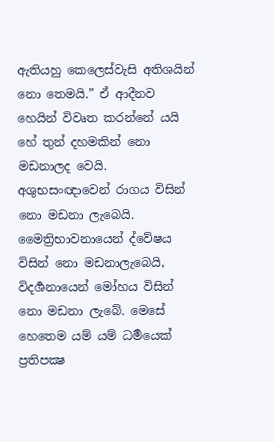ඇතියහු කෙලෙස්වැසි අතිශයින් නො තෙමයි.” ඒ ආදීනව හෙයින් විවෘත කරන්නේ යයි හේ තුන් දහමකින් නො මඩනාලද වෙයි. අශුභසංඥාවෙන් රාගය විසින් නො මඩනා ලැබෙයි. මෛත්‍රිභාවනායෙන් ද්වේෂය විසින් නො මඩනාලැබෙයි, විදර්‍ශනායෙන් මෝහය විසින් නො මඩනා ලැබේ. මෙසේ හෙතෙම යම් යම් ධර්‍මයෙක් ප්‍රතිපක්‍ෂ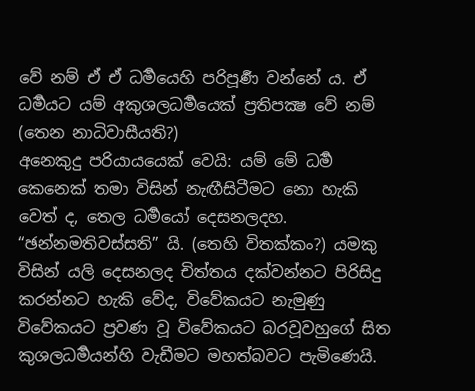වේ නම් ඒ ඒ ධර්‍මයෙහි පරිපූර්‍ණ වන්නේ ය. ඒ ධර්‍මයට යම් අකුශලධර්‍මයෙක් ප්‍රතිපක්‍ෂ වේ නම් (තෙන නාධිවාසීයති?)
අනෙකුදු පරියායයෙක් වෙයි: යම් මේ ධර්‍ම කෙනෙක් තමා විසින් නැඟීසිටීමට නො හැකි වෙත් ද, තෙල ධර්‍මයෝ දෙසනලදහ. “ඡන්නමතිවස්සති” යි. (තෙහි විතක්කං?) යමකු විසින් යලි දෙසනලද චිත්තය දක්වන්නට පිරිසිදු කරන්නට හැකි වේද, විවේකයට නැමුණු විවේකයට ප්‍රවණ වූ විවේකයට බරවූවහුගේ සිත කුශලධර්‍මයන්හි වැඩීමට මහත්බවට පැමිණෙයි.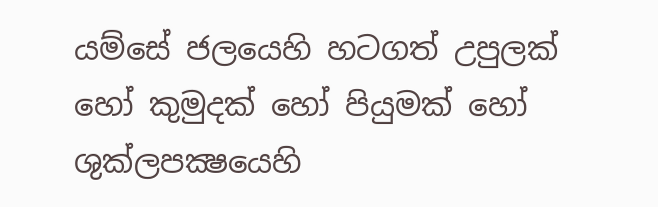යම්සේ ජලයෙහි හටගත් උපුලක් හෝ කුමුදක් හෝ පියුමක් හෝ ශුක්ලපක්‍ෂයෙහි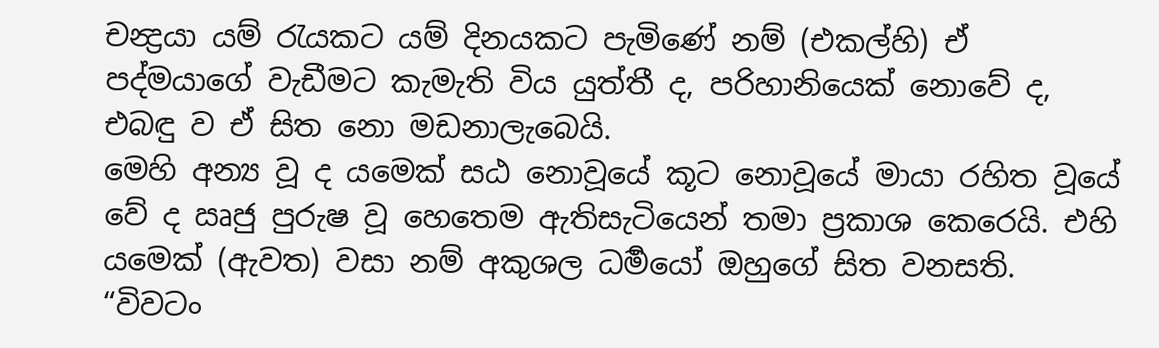චන්‍ද්‍රයා යම් රැයකට යම් දිනයකට පැමිණේ නම් (එකල්හි) ඒ පද්මයාගේ වැඩීමට කැමැති විය යුත්තී ද, පරිහානියෙක් නොවේ ද, එබඳු ව ඒ සිත නො මඩනාලැබෙයි.
මෙහි අන්‍ය වූ ද යමෙක් සඨ නොවූයේ කූට නොවූයේ මායා රහිත වූයේ වේ ද ඍජු පුරුෂ වූ හෙතෙම ඇතිසැටියෙන් තමා ප්‍රකාශ කෙරෙයි. එහි යමෙක් (ඇවත) වසා නම් අකුශල ධර්‍මයෝ ඔහුගේ සිත වනසති. “විවටං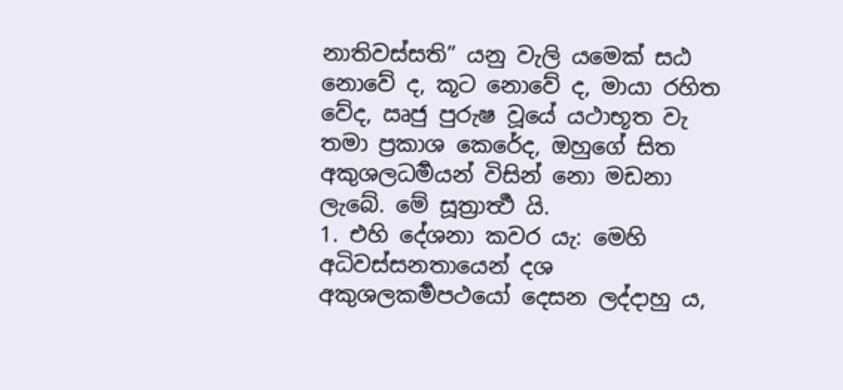නාතිවස්සති” යනු වැලි යමෙක් සඨ නොවේ ද, කූට නොවේ ද, මායා රහිත වේද, ඍජු පුරුෂ වූයේ යථාභූත වැ තමා ප්‍රකාශ කෙරේද, ඔහුගේ සිත අකුශලධර්‍මයන් විසින් නො මඩනා ලැබේ. මේ සූත්‍රාර්‍ත්‍ථ යි.
1. එහි දේශනා කවර යැ: මෙහි අධිවස්සනතායෙන් දශ අකුශලකර්‍මපථයෝ දෙසන ලද්දාහු ය,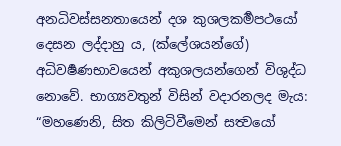අනධිවස්සනතායෙන් දශ කුශලකර්‍මපථයෝ දෙසන ලද්දාහු ය, (ක්ලේශයන්ගේ) අධිවර්‍ෂණභාවයෙන් අකුශලයන්ගෙන් විශුද්ධ නොවේ. භාග්‍යවතුන් විසින් වදාරනලද මැය: “මහණෙනි, සිත කිලිටිවීමෙන් සත්‍වයෝ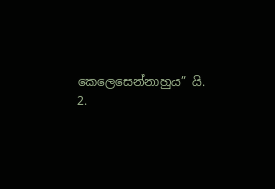කෙලෙසෙන්නාහුය” යි.
2.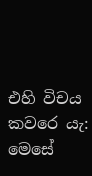එහි විචය කවරෙ යැ: මෙසේ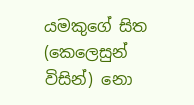යමකුගේ සිත (කෙලෙසුන් විසින්) නො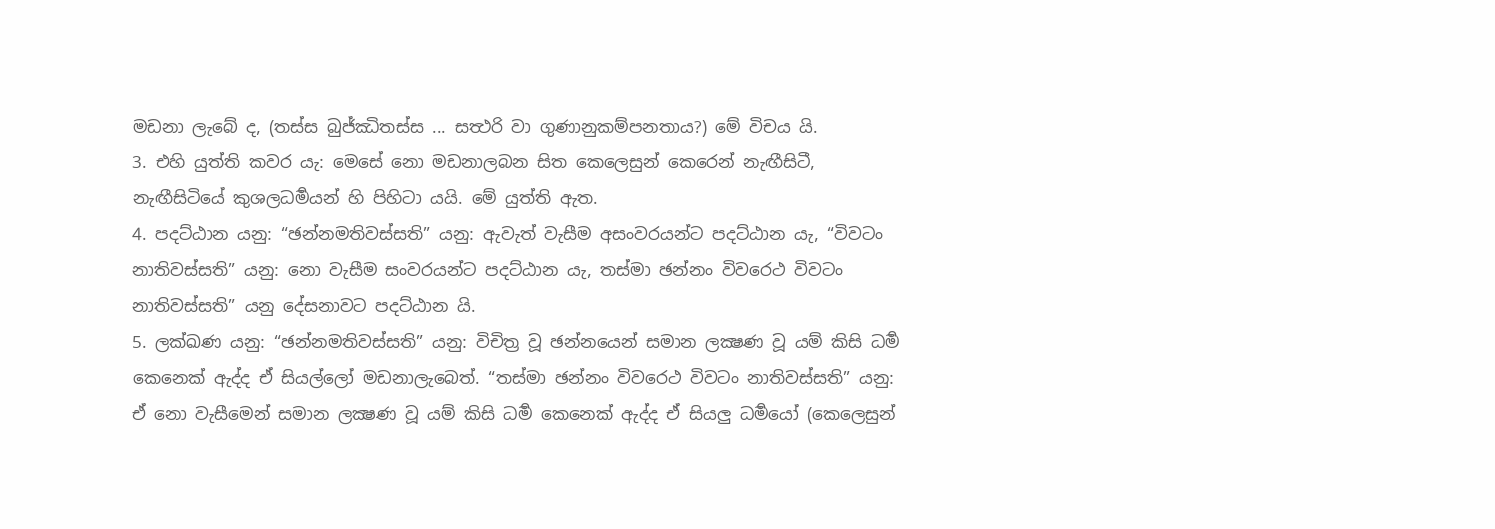මඩනා ලැබේ ද, (තස්ස බුජ්ඣිතස්ස ... සත්‍ථරි වා ගුණානුකම්පනතාය?) මේ විචය යි.
3. එහි යුත්ති කවර යැ: මෙසේ නො මඩනාලබන සිත කෙලෙසුන් කෙරෙන් නැඟීසිටී, නැඟීසිටියේ කුශලධර්‍මයන් හි පිහිටා යයි. මේ යුත්ති ඇත.
4. පදට්ඨාන යනු: “ඡන්නමතිවස්සති” යනු: ඇවැත් වැසීම අසංවරයන්ට පදට්ඨාන යැ, “විවටං නාතිවස්සති” යනු: නො වැසීම සංවරයන්ට පදට්ඨාන යැ, තස්මා ඡන්නං විවරෙථ විවටං නාතිවස්සති” යනු දේසනාවට පදට්ඨාන යි.
5. ලක්ඛණ යනු: “ඡන්නමතිවස්සති” යනු: විචිත්‍ර වූ ඡන්නයෙන් සමාන ලක්‍ෂණ වූ යම් කිසි ධර්‍ම කෙනෙක් ඇද්ද ඒ සියල්ලෝ මඩනාලැබෙත්. “තස්මා ඡන්නං විවරෙථ විවටං නාතිවස්සති” යනු: ඒ නො වැසීමෙන් සමාන ලක්‍ෂණ වූ යම් කිසි ධර්‍ම කෙනෙක් ඇද්ද ඒ සියලු ධර්‍මයෝ (කෙලෙසුන්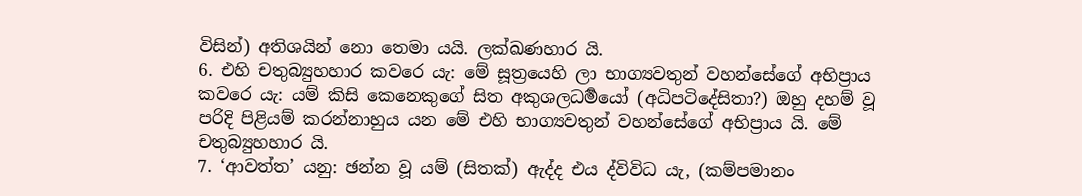විසින්) අතිශයින් නො තෙමා යයි. ලක්ඛණහාර යි.
6. එහි චතුබ්‍යුහහාර කවරෙ යැ: මේ සූත්‍රයෙහි ලා භාග්‍යවතුන් වහන්සේගේ අභිප්‍රාය කවරෙ යැ: යම් කිසි කෙනෙකුගේ සිත අකුශලධර්‍මයෝ (අධිපටිදේසිතා?) ඔහු දහම් වූ පරිදි පිළියම් කරන්නාහුය යන මේ එහි භාග්‍යවතුන් වහන්සේගේ අභිප්‍රාය යි. මේ චතුබ්‍යුහහාර යි.
7. ‘ආවත්ත’ යනු: ඡන්න වූ යම් (සිතක්) ඇද්ද එය ද්විවිධ යැ, (කම්පමානං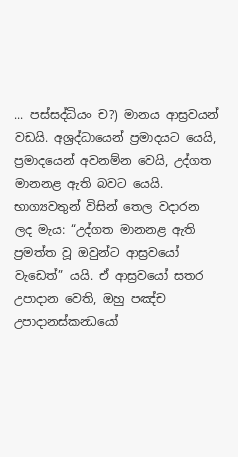... පස්සද්ධියං ච?) මානය ආස්‍රවයන් වඩයි. අශ්‍රද්ධායෙන් ප්‍රමාදයට යෙයි, ප්‍රමාදයෙන් අවනම්න වෙයි, උද්ගත මානනළ ඇති බවට යෙයි. භාග්‍යවතුන් විසින් තෙල වදාරන ලද මැය: “උද්ගත මානනළ ඇති ප්‍රමත්ත වූ ඔවුන්ට ආස්‍රවයෝ වැඩෙත්” යයි. ඒ ආස්‍රවයෝ සතර උපාදාන වෙති, ඔහු පඤ්ච උපාදානස්කන්‍ධයෝ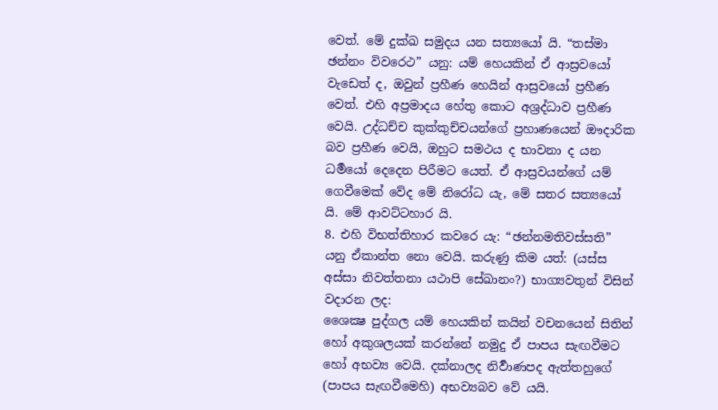වෙත්. මේ දුක්ඛ සමුදය යන සත්‍යයෝ යි. “තස්මා ඡන්නං විවරෙථ” යනු: යම් හෙයකින් ඒ ආස්‍රවයෝ වැඩෙත් ද, ඔවුන් ප්‍රහීණ හෙයින් ආස්‍රවයෝ ප්‍රහීණ වෙත්. එහි අප්‍රමාදය හේතු කොට අශ්‍රද්ධාව ප්‍රහීණ වෙයි. උද්ධච්ච කුක්කුච්චයන්ගේ ප්‍රහාණයෙන් ඖදාරික බව ප්‍රහීණ වෙයි, ඔහුට සමථය ද භාවනා ද යන ධර්‍මයෝ දෙදෙන පිරීමට යෙත්. ඒ ආස්‍රවයන්ගේ යම් ගෙවීමෙක් වේද මේ නිරෝධ යැ, මේ සතර සත්‍යයෝ යි. මේ ආවට්ටහාර යි.
8. එහි විභත්තිහාර කවරෙ යැ: “ඡන්නමතිවස්සති” යනු ඒකාන්ත නො වෙයි. කරුණු කිම යත්: (යස්ස අස්සා නිවත්තනා යථාපි සේඛානං?) භාග්‍යවතුන් විසින් වදාරන ලද:
ශෛක්‍ෂ පුද්ගල යම් හෙයකින් කයින් වචනයෙන් සිතින් හෝ අකුශලයක් කරන්නේ නමුදු ඒ පාපය සැඟවීමට හෝ අභව්‍ය වෙයි. දක්නාලද නිර්‍වාණපද ඇත්තහුගේ (පාපය සැඟවීමෙහි) අභව්‍යබව වේ යයි.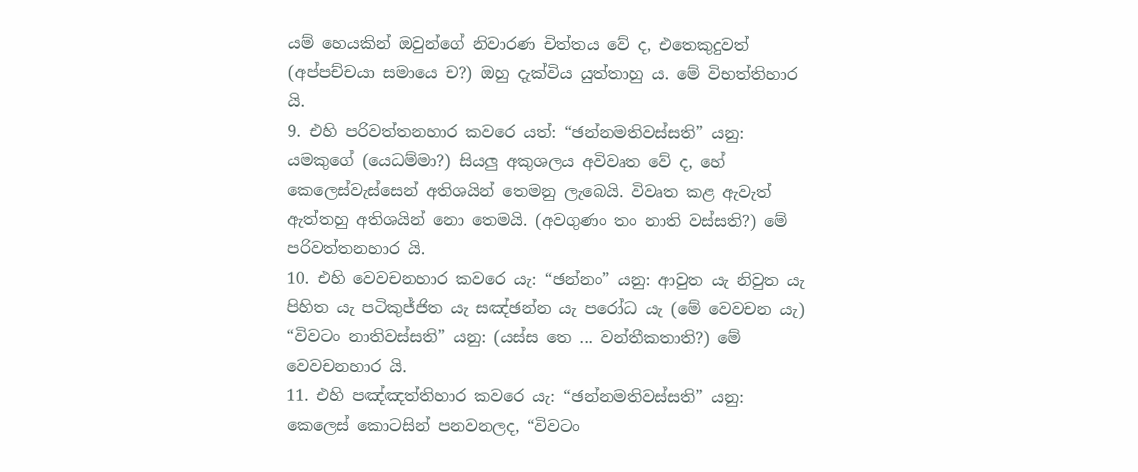යම් හෙයකින් ඔවුන්ගේ නිවාරණ චිත්තය වේ ද, එතෙකුදුවත් (අප්පච්චයා සමායෙ ච?) ඔහු දැක්විය යුත්තාහු ය. මේ විභත්තිහාර යි.
9. එහි පරිවත්තනහාර කවරෙ යත්: “ඡන්නමතිවස්සති” යනු: යමකුගේ (යෙධම්මා?) සියලු අකුශලය අවිවෘත වේ ද, හේ කෙලෙස්වැස්සෙන් අතිශයින් තෙමනු ලැබෙයි. විවෘත කළ ඇවැත් ඇත්තහු අතිශයින් නො තෙමයි. (අවගුණං තං නාති වස්සති?) මේ පරිවත්තනහාර යි.
10. එහි වෙවචනහාර කවරෙ යැ: “ඡන්නං” යනු: ආවුත යැ නිවුත යැ පිහිත යැ පටිකුජ්ජිත යැ සඤ්ඡන්න යැ පරෝධ යැ (මේ වෙවචන යැ) “විවටං නාතිවස්සති” යනු: (යස්ස තෙ ... වන්තීකතාති?) මේ වෙවචනහාර යි.
11. එහි පඤ්ඤත්තිහාර කවරෙ යැ: “ඡන්නමතිවස්සති” යනු: කෙලෙස් කොටසින් පනවනලද, “විවටං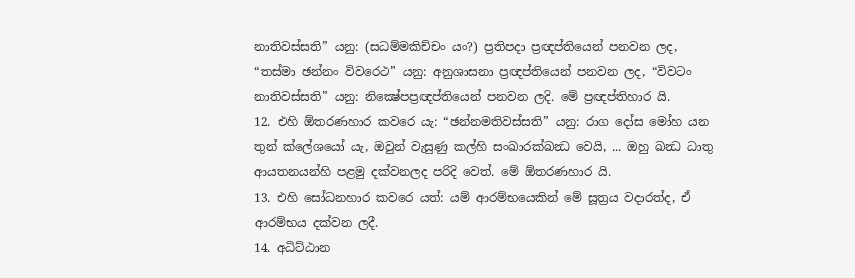නාතිවස්සති” යනු: (සධම්මකිච්චං යං?) ප්‍රතිපදා ප්‍රඥප්තියෙන් පනවන ලද, “තස්මා ඡන්නං විවරෙථ” යනු: අනුශාසනා ප්‍රඥප්තියෙන් පනවන ලද, “විවටං නාතිවස්සති” යනු: නික්‍ෂේපප්‍රඥප්තියෙන් පනවන ලදි. මේ ප්‍රඥප්තිහාර යි.
12. එහි ඕතරණහාර කවරෙ යැ: “ඡන්නමතිවස්සති” යනු: රාග දෝස මෝහ යන තුන් ක්ලේශයෝ යැ, ඔවුන් වැසුණු කල්හි සංඛාරක්ඛන්‍ධ වෙයි, ... ඔහු ඛන්‍ධ ධාතු ආයතනයන්හි පළමු දක්වනලද පරිදි වෙත්. මේ ඕතරණහාර යි.
13. එහි සෝධනහාර කවරෙ යත්: යම් ආරම්භයෙකින් මේ සූත්‍රය වදාරත්ද, ඒ ආරම්භය දක්වන ලදී.
14. අධිට්ඨාන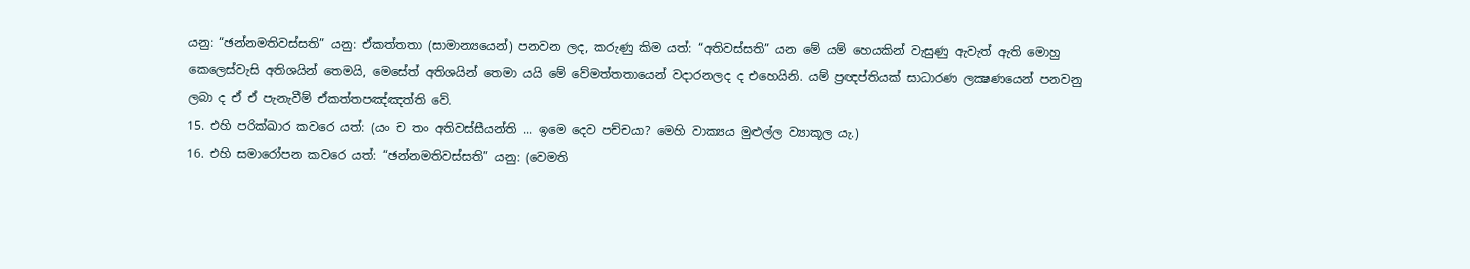යනු: “ඡන්නමතිවස්සති” යනු: ඒකත්තතා (සාමාන්‍යයෙන්) පනවන ලද, කරුණු කිම යත්: “අතිවස්සති” යන මේ යම් හෙයකින් වැසුණු ඇවැත් ඇති මොහු කෙලෙස්වැසි අතිශයින් තෙමයි, මෙසේත් අතිශයින් තෙමා යයි මේ වේමත්තතායෙන් වදාරනලද ද එහෙයිනි. යම් ප්‍රඥප්තියක් සාධාරණ ලක්‍ෂණයෙන් පනවනු ලබා ද ඒ ඒ පැනැවීම් ඒකත්තපඤ්ඤත්ති වේ.
15. එහි පරික්ඛාර කවරෙ යත්: (යං ච තං අතිවස්සීයන්ති ... ඉමෙ දෙව පච්චයා? මෙහි වාක්‍යය මුළුල්ල ව්‍යාකූල යැ.)
16. එහි සමාරෝපන කවරෙ යත්: “ඡන්නමතිවස්සති” යනු: (වෙමති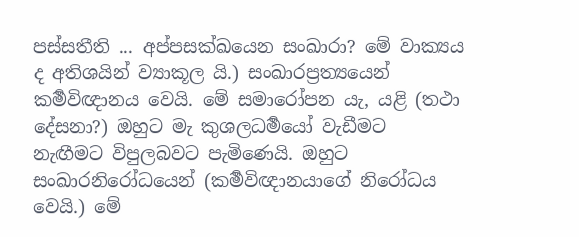පස්සතීති ... අප්පසක්ඛයෙන සංඛාරා? මේ වාක්‍යය ද අතිශයින් ව්‍යාකූල යි.) සංඛාරප්‍රත්‍යයෙන් කර්‍මවිඥානය වෙයි. මේ සමාරෝපන යැ, යළි (තථා දේසනා?) ඔහුට මැ කුශලධර්‍මයෝ වැඩීමට නැඟීමට විපුලබවට පැමිණෙයි. ඔහුට සංඛාරනිරෝධයෙන් (කර්‍මවිඥානයාගේ නිරෝධය වෙයි.) මේ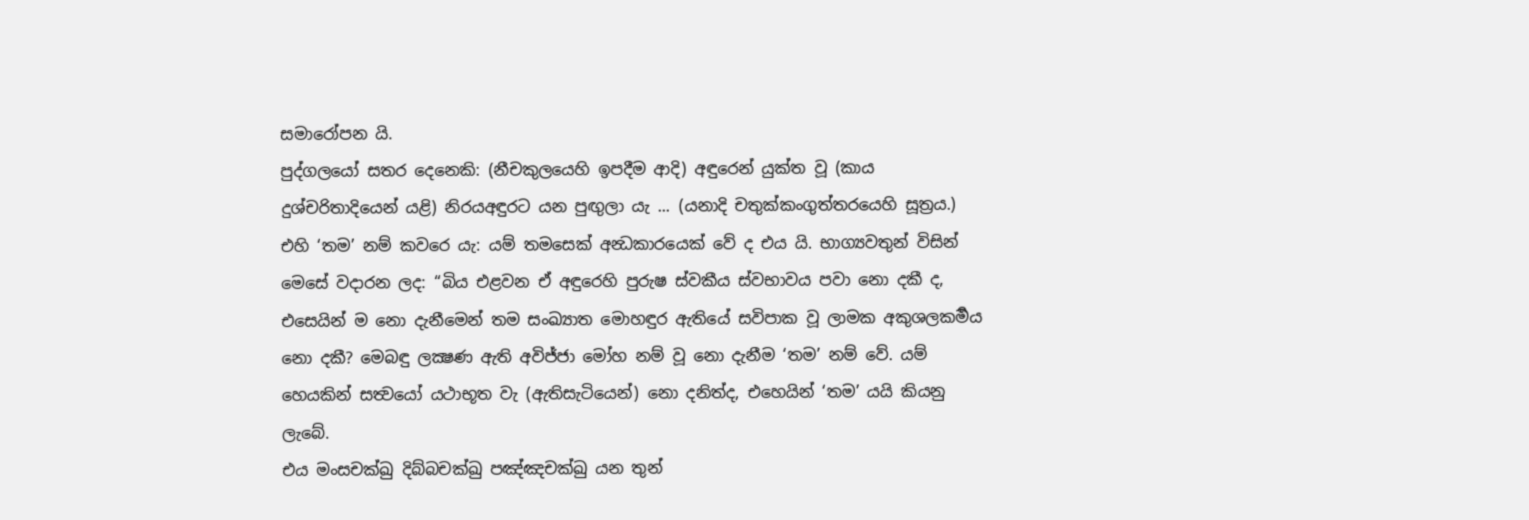සමාරෝපන යි.
පුද්ගලයෝ සතර දෙනෙකි: (නීචකුලයෙහි ඉපදීම ආදි) අඳුරෙන් යුක්ත වූ (කාය දුශ්චරිතාදියෙන් යළි) නිරයඅඳුරට යන පුඟුලා යැ ... (යනාදි චතුක්කංගුත්තරයෙහි සූත්‍රය.) එහි ‘තම’ නම් කවරෙ යැ: යම් තමසෙක් අන්‍ධකාරයෙක් වේ ද එය යි. භාග්‍යවතුන් විසින් මෙසේ වදාරන ලද: “බිය එළවන ඒ අඳුරෙහි පුරුෂ ස්වකීය ස්වභාවය පවා නො දකී ද, එසෙයින් ම නො දැනීමෙන් තම සංඛ්‍යාත මොහඳුර ඇතියේ සවිපාක වූ ලාමක අකුශලකර්‍මය නො දකී? මෙබඳු ලක්‍ෂණ ඇති අවිජ්ජා මෝහ නම් වූ නො දැනීම ‘තම’ නම් වේ. යම් හෙයකින් සත්‍වයෝ යථාභූත වැ (ඇතිසැටියෙන්) නො දනිත්ද, එහෙයින් ‘තම’ යයි කියනු ලැබේ.
එය මංසචක්ඛු දිබ්බචක්ඛු පඤ්ඤචක්ඛු යන තුන්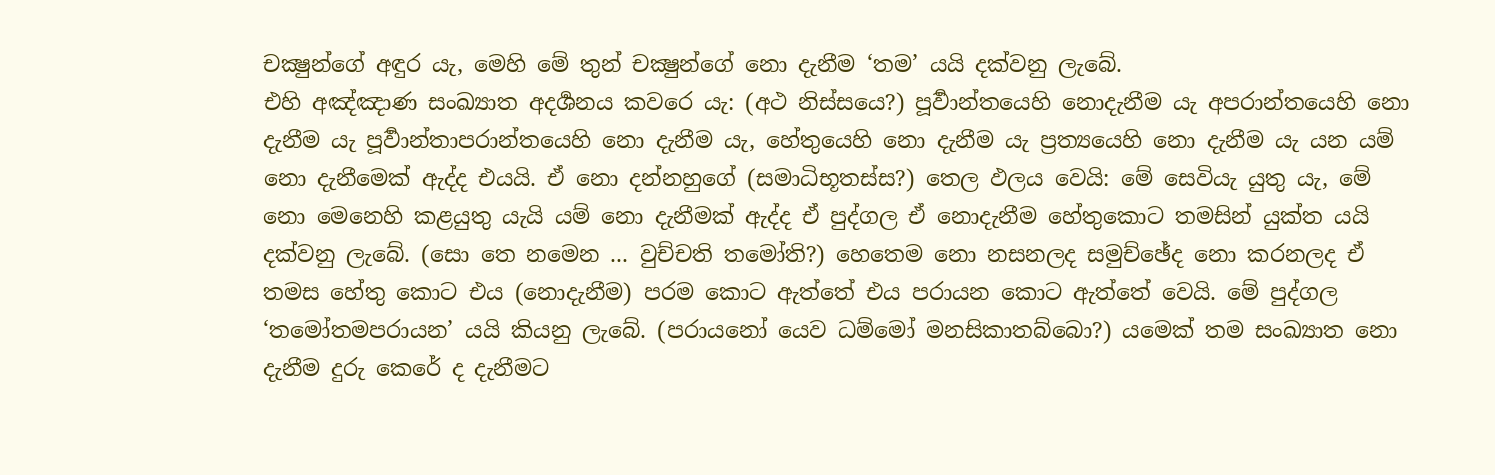චක්‍ෂුන්ගේ අඳුර යැ, මෙහි මේ තුන් චක්‍ෂුන්ගේ නො දැනීම ‘තම’ යයි දක්වනු ලැබේ.
එහි අඤ්ඤාණ සංඛ්‍යාත අදර්‍ශනය කවරෙ යැ: (අථ නිස්සයෙ?) පූර්‍වාන්තයෙහි නොදැනීම යැ අපරාන්තයෙහි නො දැනීම යැ පූර්‍වාන්තාපරාන්තයෙහි නො දැනීම යැ, හේතුයෙහි නො දැනීම යැ ප්‍රත්‍යයෙහි නො දැනීම යැ යන යම් නො දැනීමෙක් ඇද්ද එයයි. ඒ නො දන්නහුගේ (සමාධිභූතස්ස?) තෙල ඵලය වෙයි: මේ සෙවියැ යුතු යැ, මේ නො මෙනෙහි කළයුතු යැයි යම් නො දැනීමක් ඇද්ද ඒ පුද්ගල ඒ නොදැනීම හේතුකොට තමසින් යුක්ත යයි දක්වනු ලැබේ. (සො තෙ නමෙන ... වුච්චති තමෝති?) හෙතෙම නො නසනලද සමුච්ඡේද නො කරනලද ඒ තමස හේතු කොට එය (නොදැනීම) පරම කොට ඇත්තේ එය පරායන කොට ඇත්තේ වෙයි. මේ පුද්ගල ‘තමෝතමපරායන’ යයි කියනු ලැබේ. (පරායනෝ යෙව ධම්මෝ මනසිකාතබ්බො?) යමෙක් තම සංඛ්‍යාත නො දැනීම දුරු කෙරේ ද දැනීමට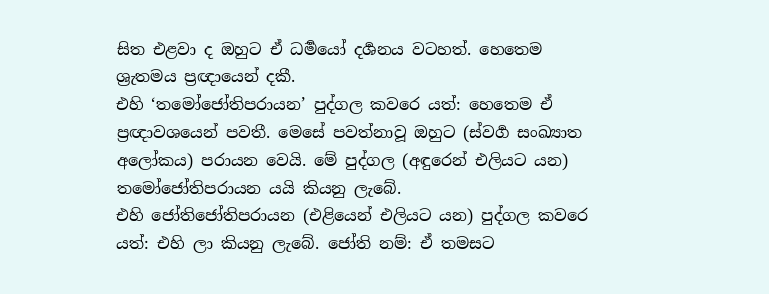සිත එළවා ද ඔහුට ඒ ධර්‍මයෝ දර්‍ශනය වටහත්. හෙතෙම ශ්‍රැතමය ප්‍රඥායෙන් දකී.
එහි ‘තමෝජෝතිපරායන’ පුද්ගල කවරෙ යත්: හෙතෙම ඒ ප්‍රඥාවශයෙන් පවතී. මෙසේ පවත්නාවූ ඔහුට (ස්වර්‍ග සංඛ්‍යාත අලෝකය) පරායන වෙයි. මේ පුද්ගල (අඳුරෙන් එලියට යන) තමෝජෝතිපරායන යයි කියනු ලැබේ.
එහි ජෝතිජෝතිපරායන (එළියෙන් එලියට යන) පුද්ගල කවරෙ යත්: එහි ලා කියනු ලැබේ. ජෝති නම්: ඒ තමසට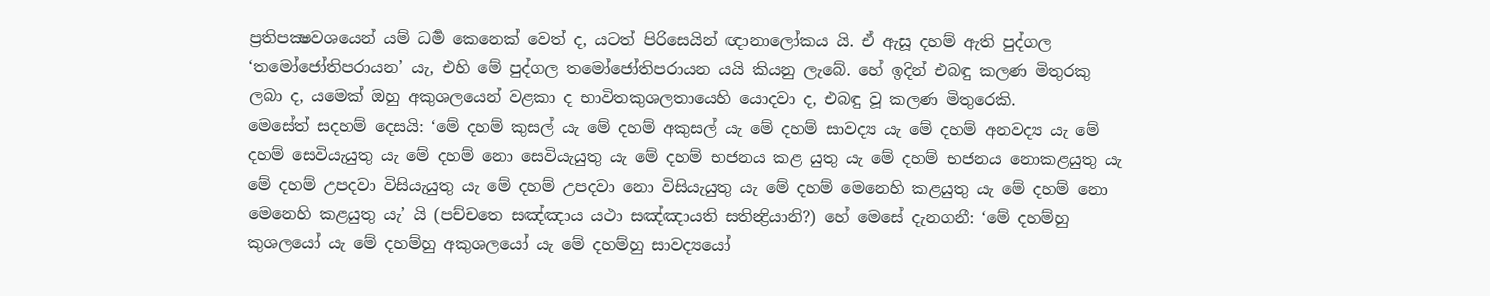ප්‍රතිපක්‍ෂවශයෙන් යම් ධර්‍ම කෙනෙක් වෙත් ද, යටත් පිරිසෙයින් ඥානාලෝකය යි. ඒ ඇසූ දහම් ඇති පුද්ගල ‘තමෝජෝතිපරායන’ යැ, එහි මේ පුද්ගල තමෝජෝතිපරායන යයි කියනු ලැබේ. හේ ඉදින් එබඳු කලණ මිතුරකු ලබා ද, යමෙක් ඔහු අකුශලයෙන් වළකා ද භාවිතකුශලතායෙහි යොදවා ද, එබඳු වූ කලණ මිතුරෙකි.
මෙසේත් සදහම් දෙසයි: ‘මේ දහම් කුසල් යැ මේ දහම් අකුසල් යැ මේ දහම් සාවද්‍ය යැ මේ දහම් අනවද්‍ය යැ මේ දහම් සෙවියැයුතු යැ මේ දහම් නො සෙවියැයුතු යැ මේ දහම් භජනය කළ යුතු යැ මේ දහම් භජනය නොකළයුතු යැ මේ දහම් උපදවා විසියැයුතු යැ මේ දහම් උපදවා නො විසියැයුතු යැ මේ දහම් මෙනෙහි කළයුතු යැ මේ දහම් නො මෙනෙහි කළයුතු යැ’ යි (පච්චතෙ සඤ්ඤාය යථා සඤ්ඤායති සතින්‍ද්‍රියානි?) හේ මෙසේ දැනගනී: ‘මේ දහම්හු කුශලයෝ යැ මේ දහම්හු අකුශලයෝ යැ මේ දහම්හු සාවද්‍යයෝ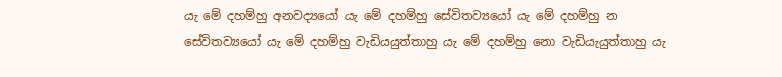යැ මේ දහම්හු අනවද්‍යයෝ යැ මේ දහම්හු සේවිතව්‍යයෝ යැ මේ දහම්හු න සේවිතව්‍යයෝ යැ මේ දහම්හු වැඩියයුත්තාහු යැ මේ දහම්හු නො වැඩියැයුත්තාහු යැ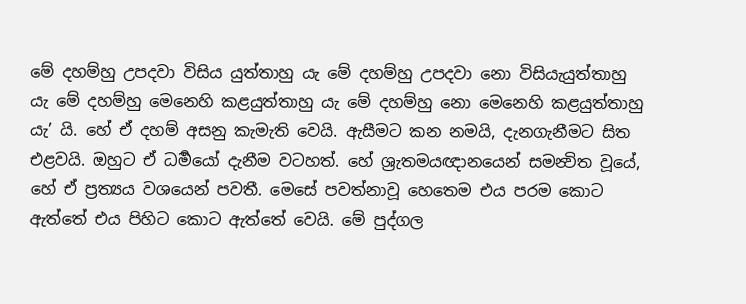මේ දහම්හු උපදවා විසිය යුත්තාහු යැ මේ දහම්හු උපදවා නො විසියැයුත්තාහු යැ මේ දහම්හු මෙනෙහි කළයුත්තාහු යැ මේ දහම්හු නො මෙනෙහි කළයුත්තාහු යැ’ යි. හේ ඒ දහම් අසනු කැමැති වෙයි. ඇසීමට කන නමයි, දැනගැනීමට සිත එළවයි. ඔහුට ඒ ධර්‍මයෝ දැනීම වටහත්. හේ ශ්‍රැතමයඥානයෙන් සමන්‍විත වූයේ, හේ ඒ ප්‍රත්‍යය වශයෙන් පවතී. මෙසේ පවත්නාවූ හෙතෙම එය පරම කොට ඇත්තේ එය පිහිට කොට ඇත්තේ වෙයි. මේ පුද්ගල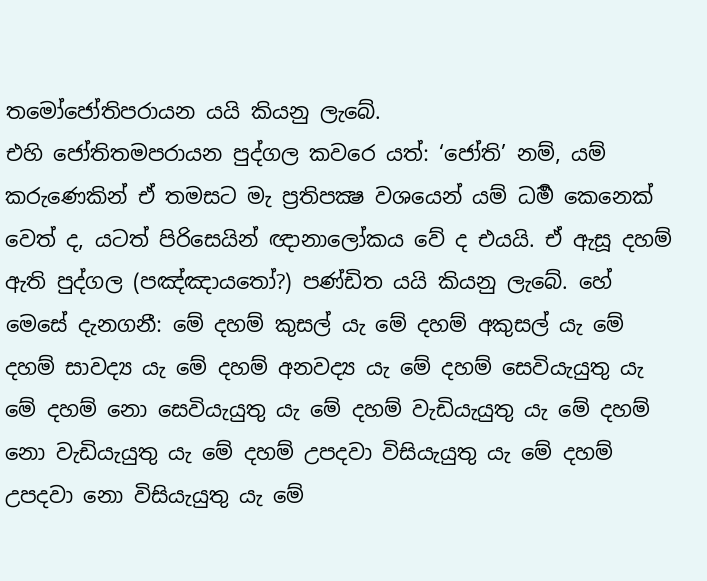තමෝජෝතිපරායන යයි කියනු ලැබේ.
එහි ජෝතිතමපරායන පුද්ගල කවරෙ යත්: ‘ජෝති’ නම්, යම් කරුණෙකින් ඒ තමසට මැ ප්‍රතිපක්‍ෂ වශයෙන් යම් ධර්‍ම කෙනෙක් වෙත් ද, යටත් පිරිසෙයින් ඥානාලෝකය වේ ද එයයි. ඒ ඇසූ දහම් ඇති පුද්ගල (පඤ්ඤායතෝ?) පණ්ඩිත යයි කියනු ලැබේ. හේ මෙසේ දැනගනී: මේ දහම් කුසල් යැ මේ දහම් අකුසල් යැ මේ දහම් සාවද්‍ය යැ මේ දහම් අනවද්‍ය යැ මේ දහම් සෙවියැයුතු යැ මේ දහම් නො සෙවියැයුතු යැ මේ දහම් වැඩියැයුතු යැ මේ දහම් නො වැඩියැයුතු යැ මේ දහම් උපදවා විසියැයුතු යැ මේ දහම් උපදවා නො විසියැයුතු යැ මේ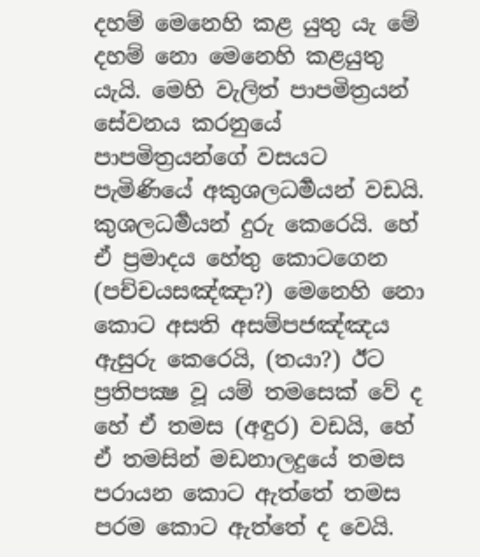දහම් මෙනෙහි කළ යුතු යැ මේ දහම් නො මෙනෙහි කළයුතු යැයි. මෙහි වැලිත් පාපමිත්‍රයන් සේවනය කරනුයේ පාපමිත්‍රයන්ගේ වසයට පැමිණියේ අකුශලධර්‍මයන් වඩයි. කුශලධර්‍මයන් දුරු කෙරෙයි. හේ ඒ ප්‍රමාදය හේතු කොටගෙන (පච්චයසඤ්ඤා?) මෙනෙහි නො කොට අසති අසම්පජඤ්ඤය ඇසුරු කෙරෙයි, (තයා?) ඊට ප්‍රතිපක්‍ෂ වූ යම් තමසෙක් වේ ද හේ ඒ තමස (අඳුර) වඩයි, හේ ඒ තමසින් මඩනාලදුයේ තමස පරායන කොට ඇත්තේ තමස පරම කොට ඇත්තේ ද වෙයි.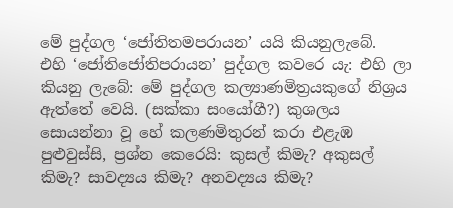මේ පුද්ගල ‘ජෝතිතමපරායන’ යයි කියනුලැබේ.
එහි ‘ජෝතිජෝතිපරායන’ පුද්ගල කවරෙ යැ: එහි ලා කියනු ලැබේ: මේ පුද්ගල කල්‍යාණමිත්‍රයකුගේ නිශ්‍රය ඇත්තේ වෙයි. (සක්කා සංයෝගී?) කුශලය සොයන්නා වූ හේ කලණමිතුරන් කරා එළැඹ පුළුවුස්සි, ප්‍රශ්න කෙරෙයි: කුසල් කිමැ? අකුසල් කිමැ? සාවද්‍යය කිමැ? අනවද්‍යය කිමැ?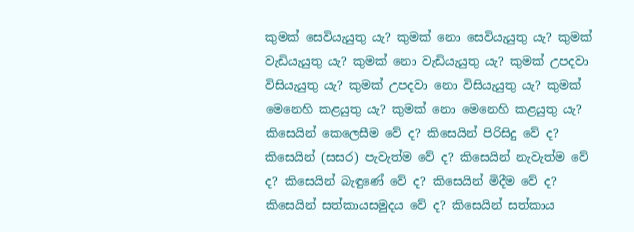කුමක් සෙවියැයුතු යැ? කුමක් නො සෙවියැයුතු යැ? කුමක් වැඩියැයුතු යැ? කුමක් නො වැඩියැයුතු යැ? කුමක් උපදවා විසියැයුතු යැ? කුමක් උපදවා නො විසියැයුතු යැ? කුමක් මෙනෙහි කළයුතු යැ? කුමක් නො මෙනෙහි කළයුතු යැ? කිසෙයින් කෙලෙසීම වේ ද? කිසෙයින් පිරිසිදු වේ ද? කිසෙයින් (සසර) පැවැත්ම වේ ද? කිසෙයින් නැවැත්ම වේ ද? කිසෙයින් බැඳුණේ වේ ද? කිසෙයින් මිදීම වේ ද? කිසෙයින් සත්කායසමුදය වේ ද? කිසෙයින් සත්කාය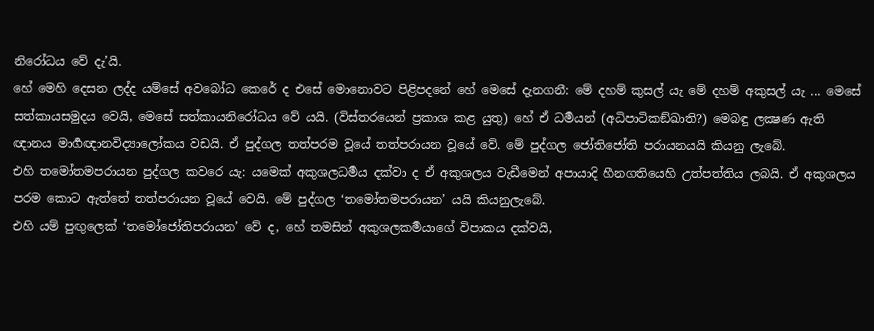නිරෝධය වේ දැ’යි.
හේ මෙහි දෙසන ලද්ද යම්සේ අවබෝධ කෙරේ ද එසේ මොනොවට පිළිපදනේ හේ මෙසේ දැනගනී: මේ දහම් කුසල් යැ මේ දහම් අකුසල් යැ ... මෙසේ සත්කායසමුදය වෙයි, මෙසේ සත්කායනිරෝධය වේ යයි. (විස්තරයෙන් ප්‍රකාශ කළ යුතු) හේ ඒ ධර්‍මයන් (අධිපාටිකඞ්ඛාති?) මෙබඳු ලක්‍ෂණ ඇති ඥානය මාර්‍ගඥානවිද්‍යාලෝකය වඩයි. ඒ පුද්ගල තත්පරම වූයේ තත්පරායන වූයේ වේ. මේ පුද්ගල ජෝතිජෝති පරායනයයි කියනු ලැබේ.
එහි තමෝතමපරායන පුද්ගල කවරෙ යැ: යමෙක් අකුශලධර්‍මය දක්වා ද ඒ අකුශලය වැඩීමෙන් අපායාදි හීනගතියෙහි උත්පත්තිය ලබයි. ඒ අකුශලය පරම කොට ඇත්තේ තත්පරායන වූයේ වෙයි. මේ පුද්ගල ‘තමෝතමපරායන’ යයි කියනුලැබේ.
එහි යම් පුඟුලෙක් ‘තමෝජෝතිපරායන’ වේ ද, හේ තමසින් අකුශලකර්‍මයාගේ විපාකය දක්වයි,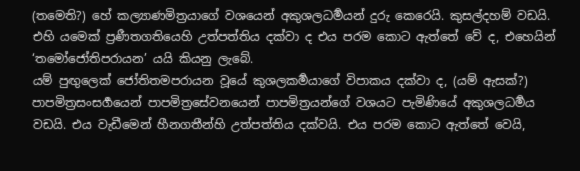(තමෙති?) හේ කල්‍යාණමිත්‍රයාගේ වශයෙන් අකුශලධර්‍මයන් දුරු කෙරෙයි. කුසල්දහම් වඩයි.
එහි යමෙක් ප්‍රණීතගතියෙහි උත්පත්තිය දක්වා ද එය පරම කොට ඇත්තේ වේ ද, එහෙයින් ‘තමෝජෝතිපරායන’ යයි කියනු ලැබේ.
යම් පුඟුලෙක් ජෝතිතමපරායන වූයේ කුශලකර්‍මයාගේ විපාකය දක්වා ද, (යම් ඇසක්?) පාපමිත්‍රසංසර්‍ගයෙන් පාපමිත්‍රසේවනයෙන් පාපමිත්‍රයන්ගේ වශයට පැමිණියේ අකුශලධර්‍මය වඩයි. එය වැඩීමෙන් හීනගතීන්හි උත්පත්තිය දක්වයි. එය පරම කොට ඇත්තේ වෙයි,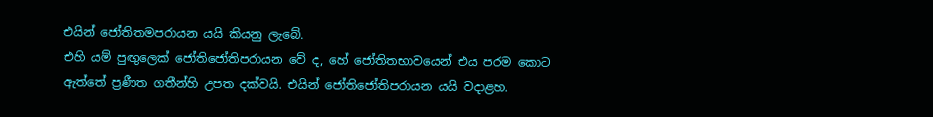එයින් ජෝතිතමපරායන යයි කියනු ලැබේ.
එහි යම් පුඟුලෙක් ජෝතිජෝතිපරායන වේ ද, හේ ජෝතිතභාවයෙන් එය පරම කොට ඇත්තේ ප්‍රණීත ගතීන්හි උපත දක්වයි. එයින් ජෝතිජෝතිපරායන යයි වදාළහ.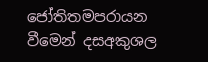ජෝතිතමපරායන වීමෙන් දසඅකුශල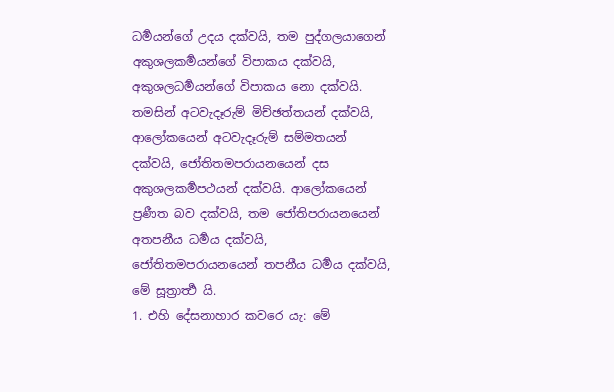ධර්‍මයන්ගේ උදය දක්වයි, තම පුද්ගලයාගෙන් අකුශලකර්‍මයන්ගේ විපාකය දක්වයි, අකුශලධර්‍මයන්ගේ විපාකය නො දක්වයි. තමසින් අටවැදෑරුම් මිච්ඡත්තයන් දක්වයි, ආලෝකයෙන් අටවැදෑරුම් සම්මතයන් දක්වයි, ජෝතිතමපරායනයෙන් දස අකුශලකර්‍මපථයන් දක්වයි. ආලෝකයෙන් ප්‍රණීත බව දක්වයි, තම ජෝතිපරායනයෙන් අතපනීය ධර්‍මය දක්වයි, ජෝතිතමපරායනයෙන් තපනීය ධර්‍මය දක්වයි, මේ සූත්‍රාර්‍ත්‍ථ යි.
1. එහි දේසනාහාර කවරෙ යැ: මේ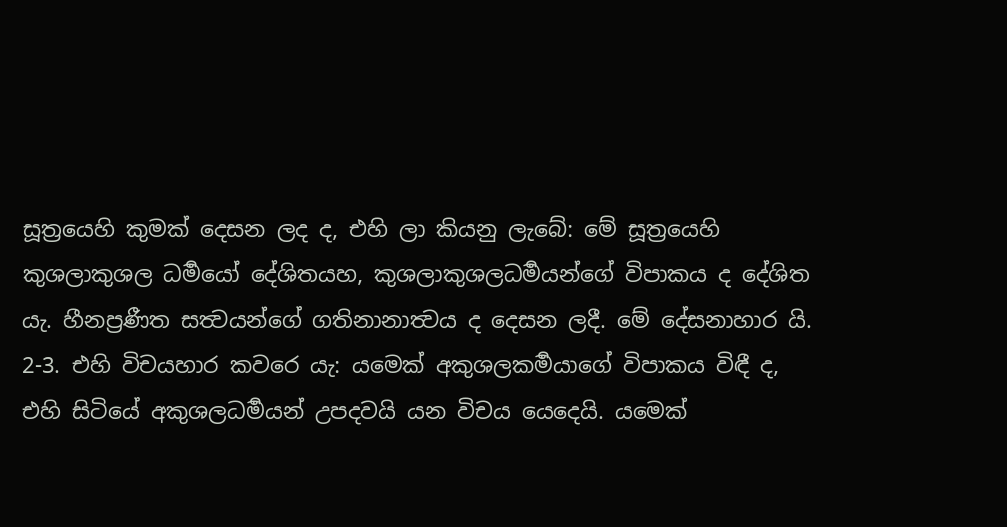සූත්‍රයෙහි කුමක් දෙසන ලද ද, එහි ලා කියනු ලැබේ: මේ සූත්‍රයෙහි කුශලාකුශල ධර්‍මයෝ දේශිතයහ, කුශලාකුශලධර්‍මයන්ගේ විපාකය ද දේශිත යැ. හීනප්‍රණීත සත්‍වයන්ගේ ගතිනානාත්‍වය ද දෙසන ලදී. මේ දේසනාහාර යි.
2-3. එහි විචයහාර කවරෙ යැ: යමෙක් අකුශලකර්‍මයාගේ විපාකය විඳී ද, එහි සිටියේ අකුශලධර්‍මයන් උපදවයි යන විචය යෙදෙයි. යමෙක්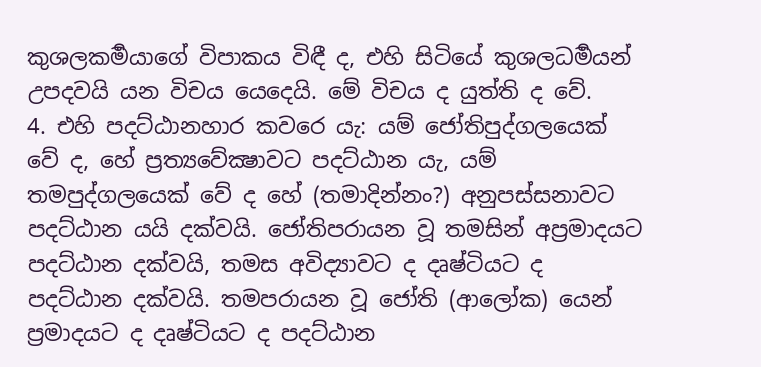කුශලකර්‍මයාගේ විපාකය විඳී ද, එහි සිටියේ කුශලධර්‍මයන් උපදවයි යන විචය යෙදෙයි. මේ විචය ද යුත්ති ද වේ.
4. එහි පදට්ඨානහාර කවරෙ යැ: යම් ජෝතිපුද්ගලයෙක් වේ ද, හේ ප්‍රත්‍යවේක්‍ෂාවට පදට්ඨාන යැ, යම් තමපුද්ගලයෙක් වේ ද හේ (තමාදින්නං?) අනුපස්සනාවට පදට්ඨාන යයි දක්වයි. ජෝතිපරායන වූ තමසින් අප්‍රමාදයට පදට්ඨාන දක්වයි, තමස අවිද්‍යාවට ද දෘෂ්ටියට ද පදට්ඨාන දක්වයි. තමපරායන වූ ජෝති (ආලෝක) යෙන් ප්‍රමාදයට ද දෘෂ්ටියට ද පදට්ඨාන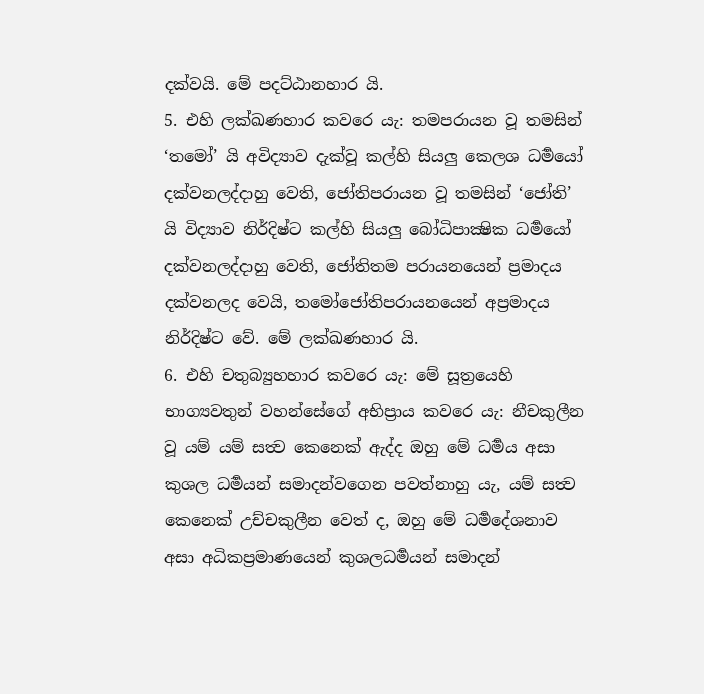දක්වයි. මේ පදට්ඨානහාර යි.
5. එහි ලක්ඛණහාර කවරෙ යැ: තමපරායන වූ තමසින් ‘තමෝ’ යි අවිද්‍යාව දැක්වූ කල්හි සියලු කෙලශ ධර්‍මයෝ දක්වනලද්දාහු වෙති, ජෝතිපරායන වූ තමසින් ‘ජෝති’ යි විද්‍යාව නිර්දිෂ්ට කල්හි සියලු බෝධිපාක්‍ෂික ධර්‍මයෝ දක්වනලද්දාහු වෙති, ජෝතිතම පරායනයෙන් ප්‍රමාදය දක්වනලද වෙයි, තමෝජෝතිපරායනයෙන් අප්‍රමාදය නිර්දිෂ්ට වේ. මේ ලක්ඛණහාර යි.
6. එහි චතුබ්‍යුහහාර කවරෙ යැ: මේ සූත්‍රයෙහි භාග්‍යවතුන් වහන්සේගේ අභිප්‍රාය කවරෙ යැ: නීචකුලීන වූ යම් යම් සත්‍ව කෙනෙක් ඇද්ද ඔහු මේ ධර්‍මය අසා කුශල ධර්‍මයන් සමාදන්වගෙන පවත්නාහු යැ, යම් සත්‍ව කෙනෙක් උච්චකුලීන වෙත් ද, ඔහු මේ ධර්‍මදේශනාව අසා අධිකප්‍රමාණයෙන් කුශලධර්‍මයන් සමාදන්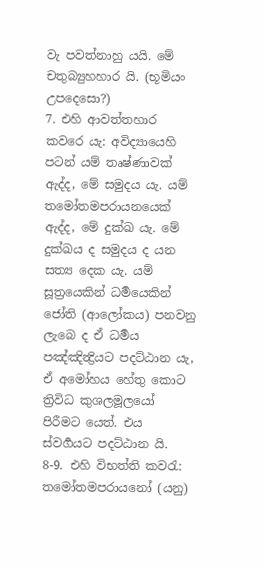වැ පවත්නාහු යයි. මේ චතුබ්‍යුහහාර යි. (භූමියං උපදෙසො?)
7. එහි ආවත්තහාර කවරෙ යැ: අවිද්‍යායෙහි පටන් යම් තෘෂ්ණාවක් ඇද්ද, මේ සමුදය යැ. යම් තමෝතමපරායනයෙක් ඇද්ද, මේ දුක්ඛ යැ. මේ දුක්ඛය ද සමුදය ද යන සත්‍ය දෙක යැ. යම් සූත්‍රයෙකින් ධර්‍මයෙකින් ජෝති (ආලෝකය) පනවනු ලැබෙ ද ඒ ධර්‍මය පඤ්ඤින්‍ද්‍රියට පදට්ඨාන යැ, ඒ අමෝහය හේතු කොට ත්‍රිවිධ කුශලමූලයෝ පිරීමට යෙත්. එය ස්වර්‍ගයට පදට්ඨාන යි.
8-9. එහි විභත්ති කවරැ: තමෝතමපරායනෝ (යනු)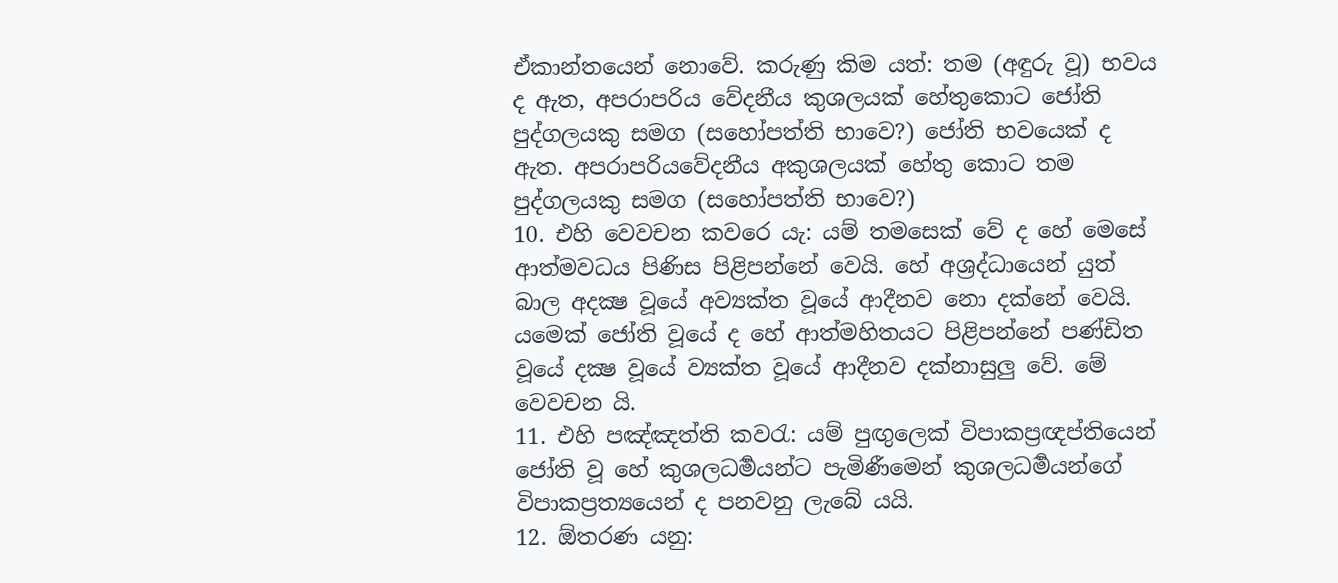ඒකාන්තයෙන් නොවේ. කරුණු කිම යත්: තම (අඳුරු වූ) භවය ද ඇත, අපරාපරිය වේදනීය කුශලයක් හේතුකොට ජෝති පුද්ගලයකු සමග (සහෝපත්ති භාවෙ?) ජෝති භවයෙක් ද ඇත. අපරාපරියවේදනීය අකුශලයක් හේතු කොට තම පුද්ගලයකු සමග (සහෝපත්ති භාවෙ?)
10. එහි වෙවචන කවරෙ යැ: යම් තමසෙක් වේ ද හේ මෙසේ ආත්මවධය පිණිස පිළිපන්නේ වෙයි. හේ අශ්‍රද්ධායෙන් යුත් බාල අදක්‍ෂ වූයේ අව්‍යක්ත වූයේ ආදීනව නො දක්නේ වෙයි. යමෙක් ජෝති වූයේ ද හේ ආත්මහිතයට පිළිපන්නේ පණ්ඩිත වූයේ දක්‍ෂ වූයේ ව්‍යක්ත වූයේ ආදීනව දක්නාසුලු වේ. මේ වෙවචන යි.
11. එහි පඤ්ඤත්ති කවරැ: යම් පුඟුලෙක් විපාකප්‍රඥප්තියෙන් ජෝති වූ හේ කුශලධර්‍මයන්ට පැමිණීමෙන් කුශලධර්‍මයන්ගේ විපාකප්‍රත්‍යයෙන් ද පනවනු ලැබේ යයි.
12. ඕතරණ යනු: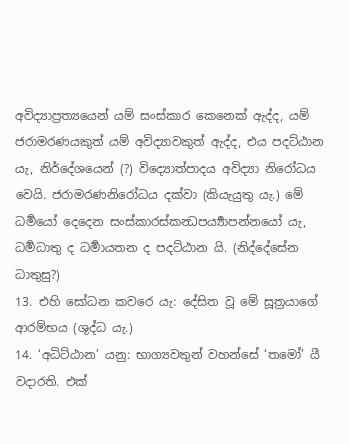අවිද්‍යාප්‍රත්‍යයෙන් යම් සංස්කාර කෙනෙක් ඇද්ද, යම් ජරාමරණයකුත් යම් අවිද්‍යාවකුත් ඇද්ද, එය පදට්ඨාන යැ, නිර්දේශයෙන් (?) විද්‍යොත්පාදය අවිද්‍යා නිරෝධය වෙයි. ජරාමරණනිරෝධය දක්වා (කියැයුතු යැ.) මේ ධර්‍මයෝ දෙදෙන සංස්කාරස්කන්‍ධපර්‍ය්‍යාපන්නයෝ යැ, ධර්‍මධාතු ද ධර්‍මායතන ද පදට්ඨාන යි. (නිද්දේසේන ධාතුසු?)
13. එහි සෝධන කවරෙ යැ: දේසිත වූ මේ සූත්‍රයාගේ ආරම්භය (ශුද්ධ යැ.)
14. ‘අධිට්ඨාන’ යනු: භාග්‍යවතුන් වහන්සේ ‘තමෝ’ යී වදාරති. එක්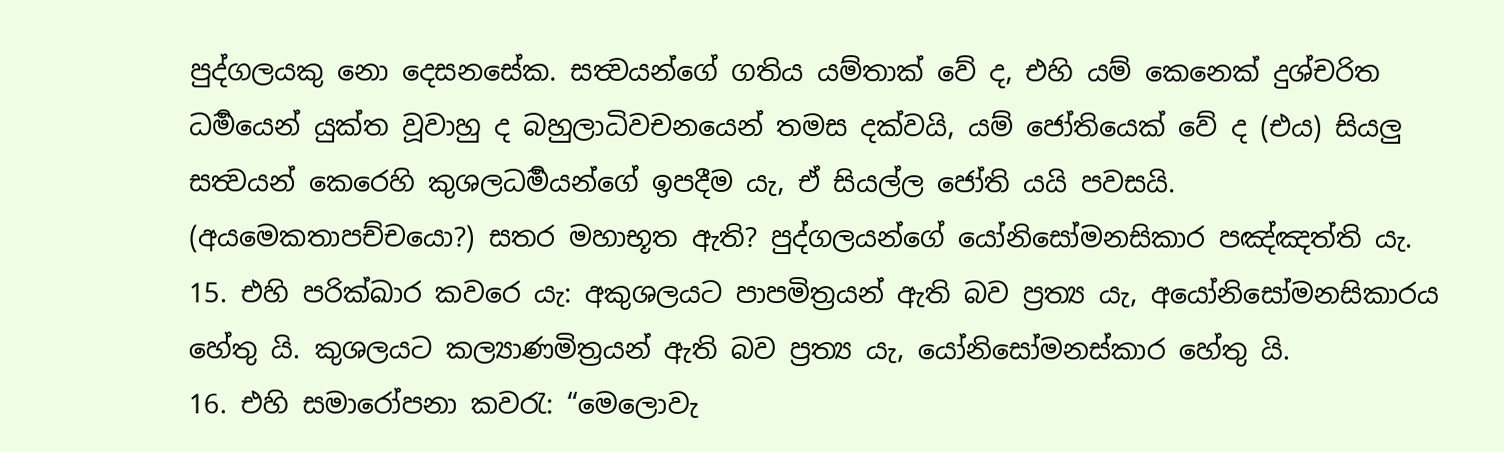පුද්ගලයකු නො දෙසනසේක. සත්‍වයන්ගේ ගතිය යම්තාක් වේ ද, එහි යම් කෙනෙක් දුශ්චරිත ධර්‍මයෙන් යුක්ත වූවාහු ද බහුලාධිවචනයෙන් තමස දක්වයි, යම් ජෝතියෙක් වේ ද (එය) සියලු සත්‍වයන් කෙරෙහි කුශලධර්‍මයන්ගේ ඉපදීම යැ, ඒ සියල්ල ජෝති යයි පවසයි. (අයමෙකතාපච්චයො?) සතර මහාභූත ඇති? පුද්ගලයන්ගේ යෝනිසෝමනසිකාර පඤ්ඤත්ති යැ.
15. එහි පරික්ඛාර කවරෙ යැ: අකුශලයට පාපමිත්‍රයන් ඇති බව ප්‍රත්‍ය යැ, අයෝනිසෝමනසිකාරය හේතු යි. කුශලයට කල්‍යාණමිත්‍රයන් ඇති බව ප්‍රත්‍ය යැ, යෝනිසෝමනස්කාර හේතු යි.
16. එහි සමාරෝපනා කවරැ: “මෙලොවැ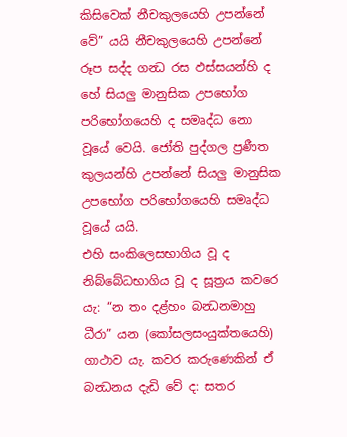කිසිවෙක් නීචකුලයෙහි උපන්නේ වේ” යයි නීචකුලයෙහි උපන්නේ රූප සද්ද ගන්‍ධ රස ඵස්සයන්හි ද හේ සියලු මානුසික උපභෝග පරිභෝගයෙහි ද සමෘද්ධ නො වූයේ වෙයි. ජෝති පුද්ගල ප්‍රණීත කුලයන්හි උපන්නේ සියලු මානුසික උපභෝග පරිභෝගයෙහි සමෘද්ධ වූයේ යයි.
එහි සංකිලෙසභාගිය වූ ද නිබ්බේධභාගිය වූ ද සූත්‍රය කවරෙ යැ: “න තං දළ්හං බන්‍ධනමාහු ධීරා” යන (කෝසලසංයුක්තයෙහි) ගාථාව යැ. කවර කරුණෙකින් ඒ බන්‍ධනය දැඩි වේ ද: සතර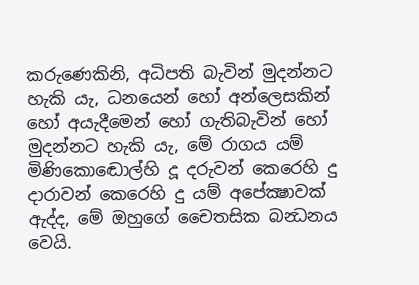කරුණෙකිනි, අධිපති බැවින් මුදන්නට හැකි යැ, ධනයෙන් හෝ අන්ලෙසකින් හෝ අයැදීමෙන් හෝ ගැතිබැවින් හෝ මුදන්නට හැකි යැ, මේ රාගය යම් මිණිකොඬොල්හි දූ දරුවන් කෙරෙහි දු දාරාවන් කෙරෙහි දු යම් අපේක්‍ෂාවක් ඇද්ද, මේ ඔහුගේ චෛතසික බන්‍ධනය වෙයි.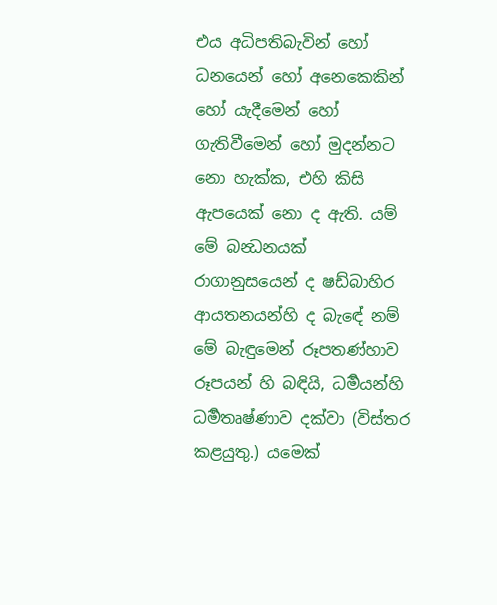එය අධිපතිබැවින් හෝ ධනයෙන් හෝ අනෙකෙකින් හෝ යැදීමෙන් හෝ ගැතිවීමෙන් හෝ මුදන්නට නො හැක්ක, එහි කිසි ඇපයෙක් නො ද ඇති. යම් මේ බන්‍ධනයක් රාගානුසයෙන් ද ෂඩ්බාහිර ආයතනයන්හි ද බැඳේ නම් මේ බැඳුමෙන් රූපතණ්හාව රූපයන් හි බඳියි, ධර්‍මයන්හි ධර්‍මතෘෂ්ණාව දක්වා (විස්තර කළයුතු.) යමෙක්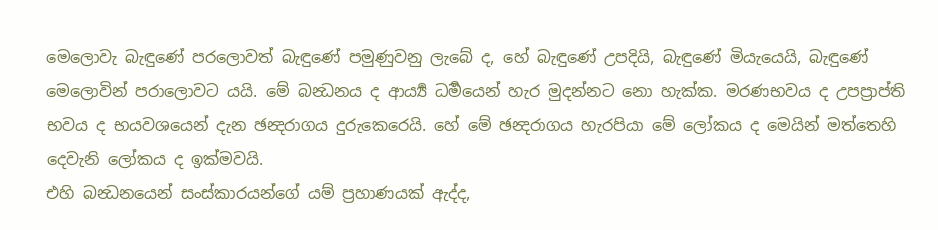මෙලොවැ බැඳුණේ පරලොවත් බැඳුණේ පමුණුවනු ලැබේ ද, හේ බැඳුණේ උපදියි, බැඳුණේ මියැයෙයි, බැඳුණේ මෙලොවින් පරාලොවට යයි. මේ බන්‍ධනය ද ආර්‍ය්‍ය ධර්‍මයෙන් හැර මුදන්නට නො හැක්ක. මරණභවය ද උපප්‍රාප්ති භවය ද භයවශයෙන් දැන ඡන්‍දරාගය දුරුකෙරෙයි. හේ මේ ඡන්‍දරාගය හැරපියා මේ ලෝකය ද මෙයින් මත්තෙහි දෙවැනි ලෝකය ද ඉක්මවයි.
එහි බන්‍ධනයෙන් සංස්කාරයන්ගේ යම් ප්‍රහාණයක් ඇද්ද,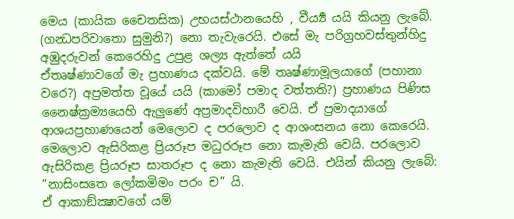මෙය (කායික චෛතසික) උභයස්ථානයෙහි , වීර්‍ය්‍ය යයි කියනු ලැබේ. (ගන්‍ධපරිවාතො සුමුනි?) නො තැවැරෙයි. එසේ මැ පරිග්‍රහවස්තුන්හිදු අඹුදරුවන් කෙරෙහිදු උපුළ ශල්‍ය ඇත්තේ යයි
ඒතෘෂ්ණාවගේ මැ ප්‍රහාණය දක්වයි. මේ තෘෂ්ණාමූලයාගේ (පහානා වරෙ?) අප්‍රමත්ත වූයේ යයි (කාමෝ පමාද වත්තති?) ප්‍රහාණය පිණිස නෛෂ්ක්‍රම්‍යයෙහි ඇලුණේ අප්‍රමාදවිහාරී වෙයි. ඒ ප්‍රමාදයාගේ ආශයප්‍රහාණයෙන් මෙලොව ද පරලොව ද ආශංසනය නො කෙරෙයි. මෙලොව ඇසිරිකළ ප්‍රියරූප මධුරරූප නො කැමැති වෙයි. පරලොව ඇසිරිකළ ප්‍රියරූප සාතරූප ද නො කැමැති වෙයි. එයින් කියනු ලැබේ: “නාසිංසතෙ ලෝකමිමං පරං ච” යි.
ඒ ආකාඞ්ක්‍ෂාවගේ යම්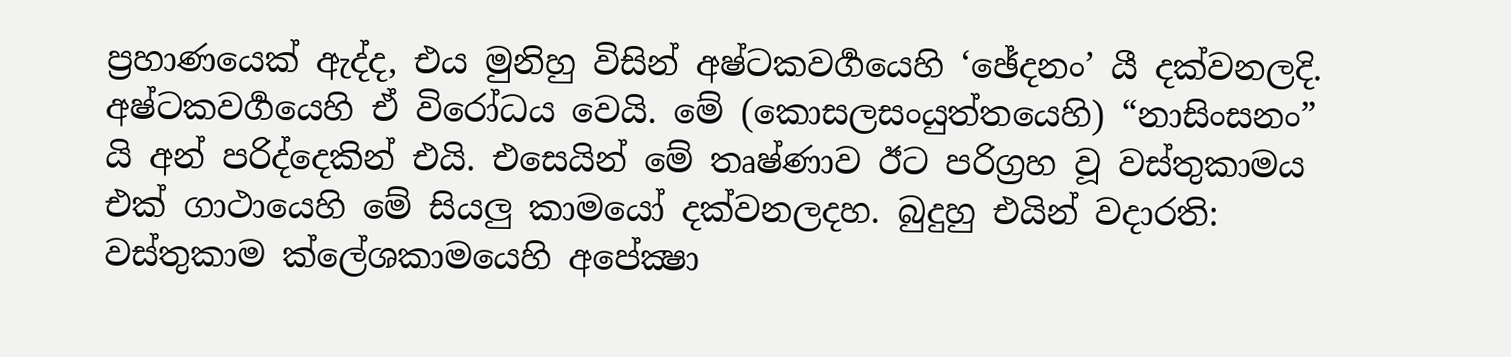ප්‍රහාණයෙක් ඇද්ද, එය මුනිහු විසින් අෂ්ටකවර්‍ගයෙහි ‘ඡේදනං’ යී දක්වනලදි. අෂ්ටකවර්‍ගයෙහි ඒ විරෝධය වෙයි. මේ (කොසලසංයුත්තයෙහි) “නාසිංසනං” යි අන් පරිද්දෙකින් එයි. එසෙයින් මේ තෘෂ්ණාව ඊට පරිග්‍රහ වූ වස්තුකාමය එක් ගාථායෙහි මේ සියලු කාමයෝ දක්වනලදහ. බුදුහු එයින් වදාරති:
වස්තුකාම ක්ලේශකාමයෙහි අපේක්‍ෂා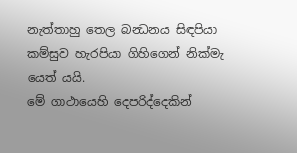නැත්තාහු තෙල බන්‍ධනය සිඳපියා කම්සුව හැරපියා ගිහිගෙන් නික්මැ යෙත් යයි.
මේ ගාථායෙහි දෙපරිද්දෙකින්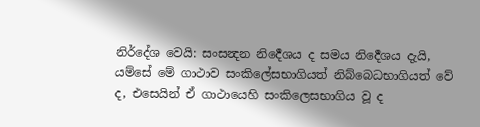නිර්දේශ වෙයි: සංසන්‍දන නිර්‍දෙශය ද සමය නිර්‍දෙශය දැයි, යම්සේ මේ ගාථාව සංකිලේසභාගියත් නිබ්බෙධභාගියත් වේ ද, එසෙයින් ඒ ගාථායෙහි සංකිලෙසභාගිය වූ ද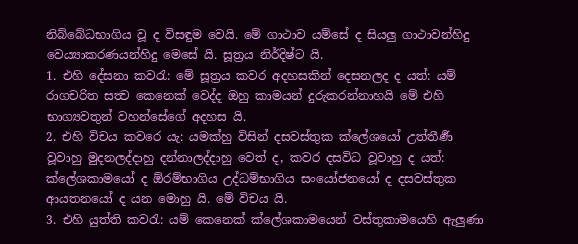නිබ්බේධභාගිය වූ ද විසඳුම වෙයි. මේ ගාථාව යම්සේ ද සියලු ගාථාවන්හිදු වෙය්‍යාකරණයන්හිදු මෙසේ යි. සූත්‍රය නිර්දිෂ්ට යි.
1. එහි දේසනා කවරැ: මේ සූත්‍රය කවර අදහසකින් දෙසනලද ද යත්: යම් රාගචරිත සත්‍ව කෙනෙක් වෙද්ද ඔහු කාමයන් දුරුකරන්නාහයි මේ එහි භාග්‍යවතුන් වහන්සේගේ අදහස යි.
2. එහි විචය කවරෙ යැ: යමක්හු විසින් දසවස්තුක ක්ලේශයෝ උත්තීර්‍ණ වූවාහු මුදනලද්දාහු දන්නාලද්දාහු වෙත් ද, කවර දසවිධ වූවාහු ද යත්: ක්ලේශකාමයෝ ද ඕරම්භාගිය උද්ධම්භාගිය සංයෝජනයෝ ද දසවස්තුක ආයතනයෝ ද යන මොහු යි. මේ විචය යි.
3. එහි යුත්ති කවරැ: යම් කෙනෙක් ක්ලේශකාමයෙන් වස්තුකාමයෙහි ඇලුණා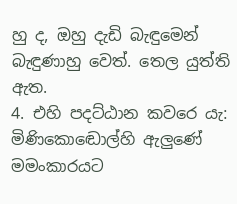හු ද, ඔහු දැඩි බැඳුමෙන් බැඳුණාහු වෙත්. තෙල යුත්ති ඇත.
4. එහි පදට්ඨාන කවරෙ යැ: මිණිකොඬොල්හි ඇලුණේ මමංකාරයට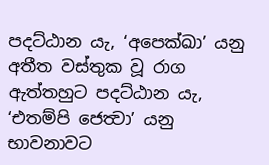පදට්ඨාන යැ, ‘අපෙක්ඛා’ යනු අතීත වස්තුක වූ රාග ඇත්තහුට පදට්ඨාන යැ, ‘එතම්පි ජෙත්‍වා’ යනු භාවනාවට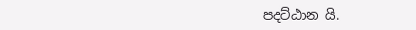පදට්ඨාන යි.